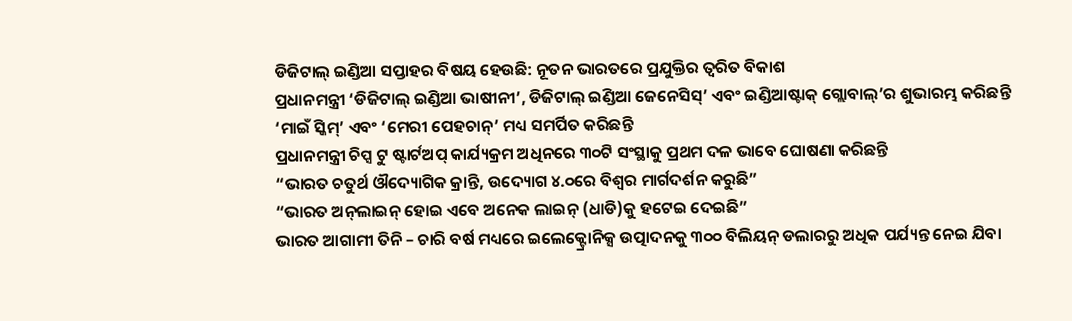ଡିଜିଟାଲ୍ ଇଣ୍ଡିଆ ସପ୍ତାହର ବିଷୟ ହେଉଛି: ନୂତନ ଭାରତରେ ପ୍ରଯୁକ୍ତିର ତ୍ୱରିତ ବିକାଶ
ପ୍ରଧାନମନ୍ତ୍ରୀ ‘ଡିଜିଟାଲ୍ ଇଣ୍ଡିଆ ଭାଷୀନୀ’, ଡିଜିଟାଲ୍ ଇଣ୍ଡିଆ ଜେନେସିସ୍‌’ ଏବଂ ଇଣ୍ଡିଆଷ୍ଟାକ୍ ଗ୍ଲୋବାଲ୍‌’ର ଶୁଭାରମ୍ଭ କରିଛନ୍ତି
‘ମାଇଁ ସ୍କିମ୍‌’ ଏବଂ ‘ମେରୀ ପେହଚାନ୍‌’ ମଧ୍ୟ ସମର୍ପିତ କରିଛନ୍ତି
ପ୍ରଧାନମନ୍ତ୍ରୀ ଚିପ୍ସ ଟୁ ଷ୍ଟାର୍ଟଅପ୍ କାର୍ଯ୍ୟକ୍ରମ ଅଧିନରେ ୩୦ଟି ସଂସ୍ଥାକୁ ପ୍ରଥମ ଦଳ ଭାବେ ଘୋଷଣା କରିଛନ୍ତି
“ଭାରତ ଚତୁର୍ଥ ଔଦ୍ୟୋଗିକ କ୍ରାନ୍ତି, ଉଦ୍ୟୋଗ ୪.୦ରେ ବିଶ୍ୱର ମାର୍ଗଦର୍ଶନ କରୁଛି”
“ଭାରତ ଅନ୍‌ଲାଇନ୍ ହୋଇ ଏବେ ଅନେକ ଲାଇନ୍ (ଧାଡି)କୁ ହଟେଇ ଦେଇଛି”
ଭାରତ ଆଗାମୀ ତିନି – ଚାରି ବର୍ଷ ମଧ୍ୟରେ ଇଲେକ୍ଟ୍ରୋନିକ୍ସ ଉତ୍ପାଦନକୁ ୩୦୦ ବିଲିୟନ୍ ଡଲାରରୁ ଅଧିକ ପର୍ଯ୍ୟନ୍ତ ନେଇ ଯିବା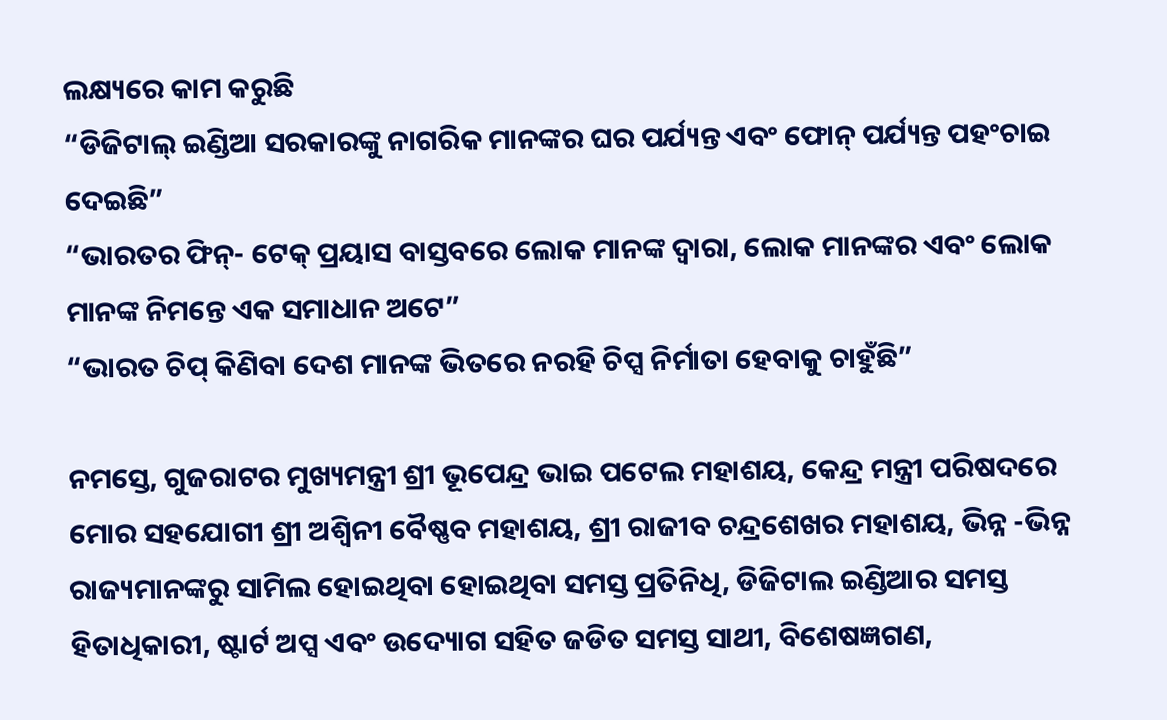ଲକ୍ଷ୍ୟରେ କାମ କରୁଛି
“ଡିଜିଟାଲ୍ ଇଣ୍ଡିଆ ସରକାରଙ୍କୁ ନାଗରିକ ମାନଙ୍କର ଘର ପର୍ଯ୍ୟନ୍ତ ଏବଂ ଫୋନ୍ ପର୍ଯ୍ୟନ୍ତ ପହଂଚାଇ ଦେଇଛି”
“ଭାରତର ଫିନ୍‌- ଟେକ୍ ପ୍ରୟାସ ବାସ୍ତବରେ ଲୋକ ମାନଙ୍କ ଦ୍ୱାରା, ଲୋକ ମାନଙ୍କର ଏବଂ ଲୋକ ମାନଙ୍କ ନିମନ୍ତେ ଏକ ସମାଧାନ ଅଟେ”
“ଭାରତ ଚିପ୍ କିଣିବା ଦେଶ ମାନଙ୍କ ଭିତରେ ନରହି ଚିପ୍ସ ନିର୍ମାତା ହେବାକୁ ଚାହୁଁଛି”

ନମସ୍ତେ, ଗୁଜରାଟର ମୁଖ୍ୟମନ୍ତ୍ରୀ ଶ୍ରୀ ଭୂପେନ୍ଦ୍ର ଭାଇ ପଟେଲ ମହାଶୟ, କେନ୍ଦ୍ର ମନ୍ତ୍ରୀ ପରିଷଦରେ ମୋର ସହଯୋଗୀ ଶ୍ରୀ ଅଶ୍ୱିନୀ ବୈଷ୍ଣବ ମହାଶୟ, ଶ୍ରୀ ରାଜୀବ ଚନ୍ଦ୍ରଶେଖର ମହାଶୟ, ଭିନ୍ନ -ଭିନ୍ନ ରାଜ୍ୟମାନଙ୍କରୁ ସାମିଲ ହୋଇଥିବା ହୋଇଥିବା ସମସ୍ତ ପ୍ରତିନିଧି, ଡିଜିଟାଲ ଇଣ୍ଡିଆର ସମସ୍ତ ହିତାଧିକାରୀ, ଷ୍ଟାର୍ଟ ଅପ୍ସ ଏବଂ ଉଦ୍ୟୋଗ ସହିତ ଜଡିତ ସମସ୍ତ ସାଥୀ, ବିଶେଷଜ୍ଞଗଣ,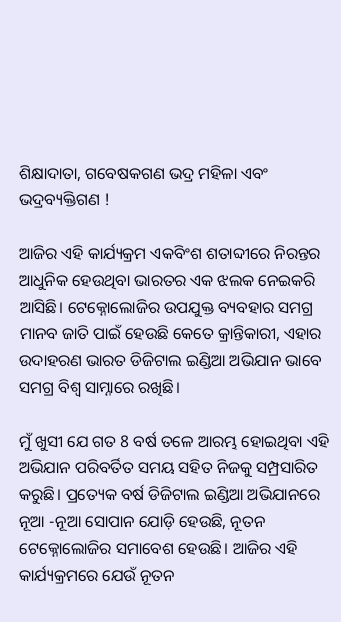ଶିକ୍ଷାଦାତା, ଗବେଷକଗଣ ଭଦ୍ର ମହିଳା ଏବଂ ଭଦ୍ରବ୍ୟକ୍ତିଗଣ !

ଆଜିର ଏହି କାର୍ଯ୍ୟକ୍ରମ ଏକବିଂଶ ଶତାବ୍ଦୀରେ ନିରନ୍ତର ଆଧୁନିକ ହେଉଥିବା ଭାରତର ଏକ ଝଲକ ନେଇକରି ଆସିଛି। ଟେକ୍ନୋଲୋଜିର ଉପଯୁକ୍ତ ବ୍ୟବହାର ସମଗ୍ର ମାନବ ଜାତି ପାଇଁ ହେଉଛି କେତେ କ୍ରାନ୍ତିକାରୀ, ଏହାର ଉଦାହରଣ ଭାରତ ଡିଜିଟାଲ ଇଣ୍ଡିଆ ଅଭିଯାନ ଭାବେ ସମଗ୍ର ବିଶ୍ୱ ସାମ୍ନାରେ ରଖିଛି।

ମୁଁ ଖୁସୀ ଯେ ଗତ 8 ବର୍ଷ ତଳେ ଆରମ୍ଭ ହୋଇଥିବା ଏହି ଅଭିଯାନ ପରିବର୍ତିତ ସମୟ ସହିତ ନିଜକୁ ସମ୍ପ୍ରସାରିତ କରୁଛି। ପ୍ରତ୍ୟେକ ବର୍ଷ ଡିଜିଟାଲ ଇଣ୍ଡିଆ ଅଭିଯାନରେ ନୂଆ -ନୂଆ ସୋପାନ ଯୋଡ଼ି ହେଉଛି, ନୂତନ ଟେକ୍ନୋଲୋଜିର ସମାବେଶ ହେଉଛି। ଆଜିର ଏହି କାର୍ଯ୍ୟକ୍ରମରେ ଯେଉଁ ନୂତନ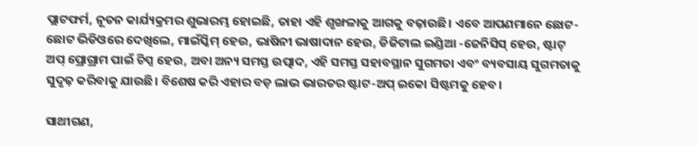ପ୍ଲାଟଫର୍ମ, ନୂତନ କାର୍ଯ୍ୟକ୍ରମର ଶୁଭାରମ୍ଭ ହୋଇଛି, ତାହା ଏହି ଶୃଙ୍ଖଳାକୁ ଆଗକୁ ବଢ଼ାଉଛି। ଏବେ ଆପଣମାନେ ଛୋଟ- ଛୋଟ ଭିଡିଓରେ ଦେଖିଲେ, ମାଇଁସ୍କିମ୍ ହେଉ, ଭାଷିନୀ ଭାଷାଦାନ ହେଉ, ଡିଜିଟାଲ ଇଣ୍ଡିଆ -ଜେନିସିସ୍ ହେଉ, ଷ୍ଟାଟ୍ ଅପ୍ ପ୍ରୋଗ୍ରାମ ପାଇଁ ଚିପ୍ସ ହେଉ, ଅବା ଅନ୍ୟ ସମସ୍ତ ଉତ୍ପାଦ, ଏହି ସମସ୍ତ ସହାବସ୍ଥାନ ସୁଗମତା ଏବଂ ବ୍ୟବସାୟ ସୁଗମତାକୁ ସୁଦୃଢ଼ କରିବାକୁ ଯାଉଛି। ବିଶେଷ କରି ଏହାର ବଡ଼ ଲାଭ ଭାରତର ଷ୍ଟାଟ-ଅପ୍ ଇକୋ ସିଷ୍ଟମକୁ ହେବ।

ସାଥୀଗଣ,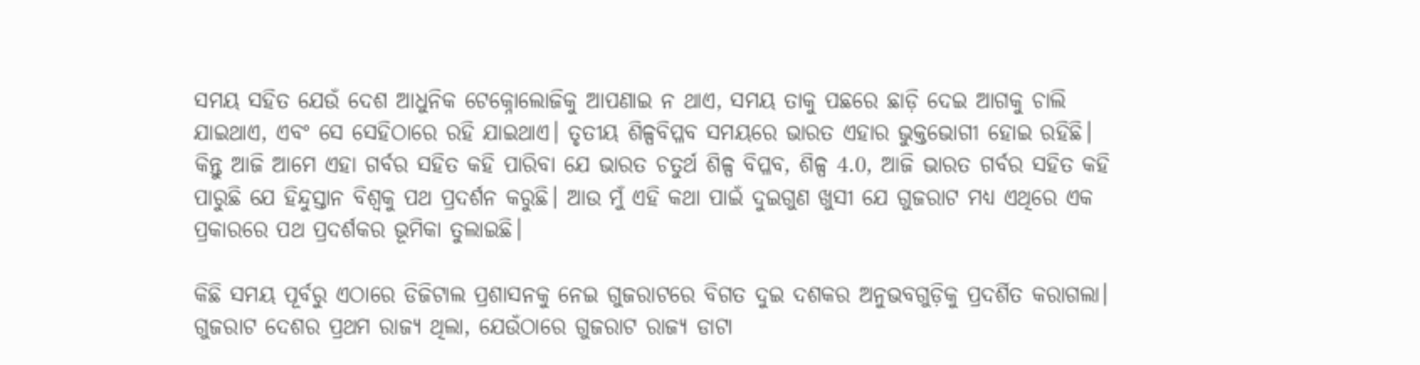ସମୟ ସହିତ ଯେଉଁ ଦେଶ ଆଧୁନିକ ଟେକ୍ନୋଲୋଜିକୁ ଆପଣାଇ ନ ଥାଏ, ସମୟ ତାକୁ ପଛରେ ଛାଡ଼ି ଦେଇ ଆଗକୁ ଚାଲି ଯାଇଥାଏ, ଏବଂ ସେ ସେହିଠାରେ ରହି ଯାଇଥାଏ। ତୃତୀୟ ଶିଳ୍ପବିପ୍ଳବ ସମୟରେ ଭାରତ ଏହାର ଭୁକ୍ତଭୋଗୀ ହୋଇ ରହିଛି। କିନ୍ତୁ ଆଜି ଆମେ ଏହା ଗର୍ବର ସହିତ କହି ପାରିବା ଯେ ଭାରତ ଚତୁର୍ଥ ଶିଳ୍ପ ବିପ୍ଳବ, ଶିଳ୍ପ 4.0, ଆଜି ଭାରତ ଗର୍ବର ସହିତ କହି ପାରୁଛି ଯେ ହିନ୍ଦୁସ୍ତାନ ବିଶ୍ୱକୁ ପଥ ପ୍ରଦର୍ଶନ କରୁଛି। ଆଉ ମୁଁ ଏହି କଥା ପାଇଁ ଦୁଇଗୁଣ ଖୁସୀ ଯେ ଗୁଜରାଟ ମଧ୍ୟ ଏଥିରେ ଏକ ପ୍ରକାରରେ ପଥ ପ୍ରଦର୍ଶକର ଭୂମିକା ତୁଲାଇଛି।

କିଛି ସମୟ ପୂର୍ବରୁ ଏଠାରେ ଡିଜିଟାଲ ପ୍ରଶାସନକୁ ନେଇ ଗୁଜରାଟରେ ବିଗତ ଦୁଇ ଦଶକର ଅନୁଭବଗୁଡ଼ିକୁ ପ୍ରଦର୍ଶିତ କରାଗଲା। ଗୁଜରାଟ ଦେଶର ପ୍ରଥମ ରାଜ୍ୟ ଥିଲା, ଯେଉଁଠାରେ ଗୁଜରାଟ ରାଜ୍ୟ ଡାଟା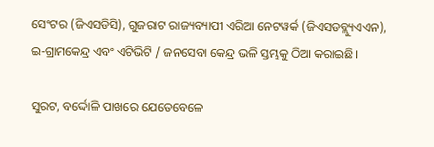ସେଂଟର (ଜିଏସଡିସି), ଗୁଜରାଟ ରାଜ୍ୟବ୍ୟାପୀ ଏରିଆ ନେଟୱର୍କ (ଜିଏସଡବ୍ଲ୍ୟୁଏଏନ), ଇ-ଗ୍ରାମକେନ୍ଦ୍ର ଏବଂ ଏଟିଭିଟି / ଜନସେବା କେନ୍ଦ୍ର ଭଳି ସ୍ତମ୍ଭକୁ ଠିଆ କରାଇଛି।

ସୁରଟ, ବର୍ଦ୍ଦୋଳି ପାଖରେ ଯେତେବେଳେ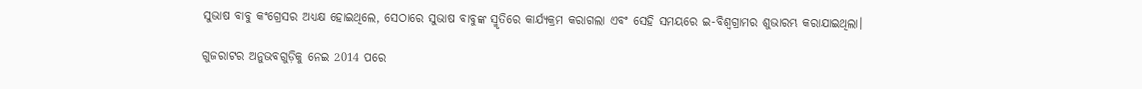ସୁଭାଷ ବାବୁ କଂଗ୍ରେସର ଅଧ୍ୟକ୍ଷ ହୋଇଥିଲେ, ସେଠାରେ ସୁଭାଷ ବାବୁଙ୍କ ସ୍ମୃତିରେ କାର୍ଯ୍ୟକ୍ରମ କରାଗଲା ଏବଂ ସେହି ସମୟରେ ଇ-ବିଶ୍ୱଗ୍ରାମର ଶୁଭାରମ୍ଭ କରାଯାଇଥିଲା।

ଗୁଜରାଟର ଅନୁଭବଗୁଡ଼ିକୁ ନେଇ 2014 ପରେ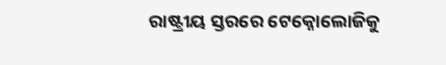ରାଷ୍ଟ୍ରୀୟ ସ୍ତରରେ ଟେକ୍ନୋଲୋଜିକୁ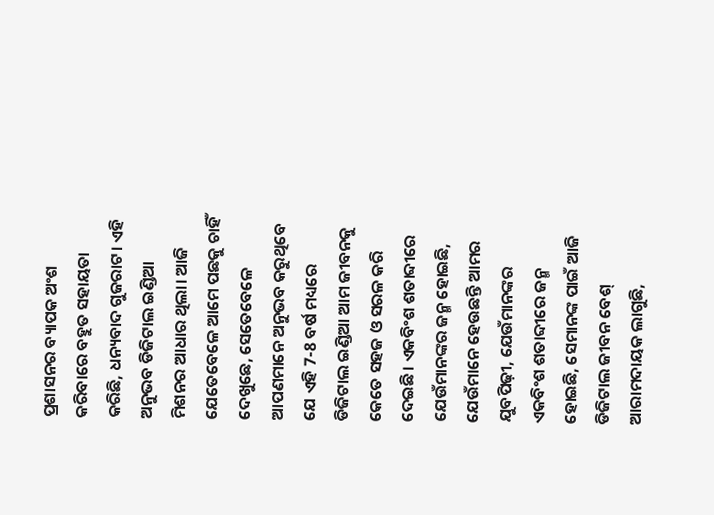ପ୍ରଶାସନର ବ୍ୟାପକ ଅଂଶ କରିବାରେ ବହୁତ ସହାୟତା କରିଛି, ଧନ୍ୟବାଦ ଗୁଜରାଟ। ଏହି ଅନୁଭବ ଡିଜିଟାଲ ଇଣ୍ଡିଆ ମିଶନର ଆଧାର ଥିଲା। ଆଜି ଯେତେବେଳେ ଆମେ ପଛକୁ ଚାହିଁ ଦେଖୁଛେ, ସେତେବେଳେ ଆପଣମାନେ ଅନୁଭବ କରୁଥିବେ ଯେ ଏହି 7-8 ବର୍ଷ ମଧ୍ୟରେ ଡିଜିଟାଲ ଇଣ୍ଡିଆ ଆମ ଜୀବନକୁ କେତେ ସହଜ ଓ ସରଳ କରି ଦେଇଛି। ଏକବିଂଶ ଶତାବ୍ଦୀରେ ଯେଉଁମାନଙ୍କର ଜନ୍ମ ହୋଇଛି, ଯେଉଁମାନେ ହେଉଛନ୍ତି ଆମର ଯୁବପିଢ଼ୀ, ଯେଉଁମାନଙ୍କର ଏକବିଂଶ ଶତାବ୍ଦୀରେ ଜନ୍ମ ହୋଇଛି, ସେମାନଙ୍କ ପାଇଁ ଆଜି ଡିଜିଟାଲ ଜୀବନ ବେଶ୍ ଆରାମଦାୟକ ଲାଗୁଛି,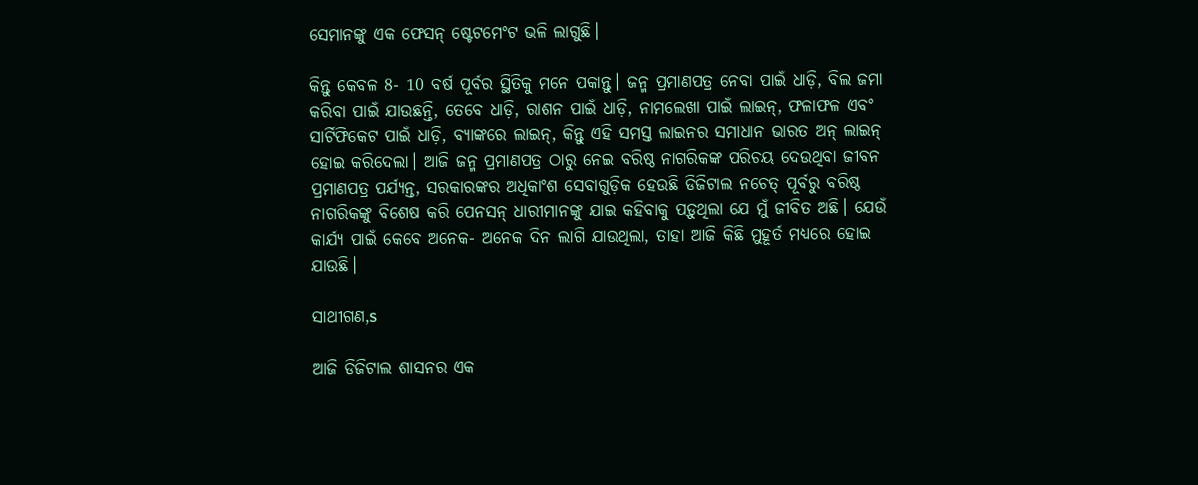ସେମାନଙ୍କୁ ଏକ ଫେସନ୍ ଷ୍ଟେଟମେଂଟ ଭଳି ଲାଗୁଛି।

କିନ୍ତୁ କେବଳ 8- 10 ବର୍ଷ ପୂର୍ବର ସ୍ଥିତିକୁ ମନେ ପକାନ୍ତୁ। ଜନ୍ମ ପ୍ରମାଣପତ୍ର ନେବା ପାଇଁ ଧାଡ଼ି, ବିଲ ଜମା କରିବା ପାଇଁ ଯାଉଛନ୍ତି, ତେବେ ଧାଡ଼ି, ରାଶନ ପାଇଁ ଧାଡ଼ି, ନାମଲେଖା ପାଇଁ ଲାଇନ୍, ଫଳାଫଳ ଏବଂ ସାର୍ଟିଫିକେଟ ପାଇଁ ଧାଡ଼ି, ବ୍ୟାଙ୍କରେ ଲାଇନ୍, କିନ୍ତୁ ଏହି ସମସ୍ତ ଲାଇନର ସମାଧାନ ଭାରତ ଅନ୍ ଲାଇନ୍ ହୋଇ କରିଦେଲା। ଆଜି ଜନ୍ମ ପ୍ରମାଣପତ୍ର ଠାରୁ ନେଇ ବରିଷ୍ଠ ନାଗରିକଙ୍କ ପରିଚୟ ଦେଉଥିବା ଜୀବନ ପ୍ରମାଣପତ୍ର ପର୍ଯ୍ୟନ୍ତ, ସରକାରଙ୍କର ଅଧିକାଂଶ ସେବାଗୁଡ଼ିକ ହେଉଛି ଡିଜିଟାଲ ନଚେତ୍ ପୂର୍ବରୁ ବରିଷ୍ଠ ନାଗରିକଙ୍କୁ ବିଶେଷ କରି ପେନସନ୍ ଧାରୀମାନଙ୍କୁ ଯାଇ କହିବାକୁ ପଡ଼ୁଥିଲା ଯେ ମୁଁ ଜୀବିତ ଅଛି। ଯେଉଁ କାର୍ଯ୍ୟ ପାଇଁ କେବେ ଅନେକ- ଅନେକ ଦିନ ଲାଗି ଯାଉଥିଲା, ତାହା ଆଜି କିଛି ମୁହୂର୍ତ ମଧ୍ୟରେ ହୋଇ ଯାଉଛି।

ସାଥୀଗଣ,s

ଆଜି ଡିଜିଟାଲ ଶାସନର ଏକ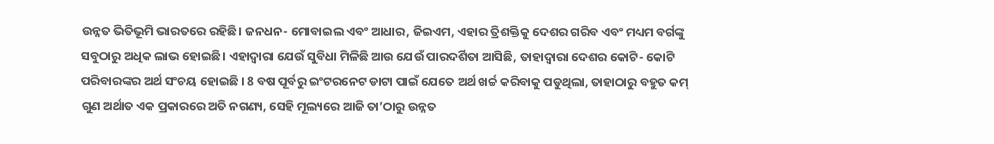ଉନ୍ନତ ଭିତିଭୂମି ଭାରତରେ ରହିଛି। ଜନଧନ- ମୋବାଇଲ ଏବଂ ଆଧାର, ଜିଇଏମ, ଏହାର ତ୍ରିଶକ୍ତିକୁ ଦେଶର ଗରିବ ଏବଂ ମଧ୍ୟମ ବର୍ଗଙ୍କୁ ସବୁଠାରୁ ଅଧିକ ଲାଭ ହୋଇଛି। ଏହାଦ୍ୱାରା ଯେଉଁ ସୁବିଧା ମିଳିଛି ଆଉ ଯେଉଁ ପାରଦର୍ଶିତା ଆସିଛି, ତାହାଦ୍ୱାରା ଦେଶର କୋଟି- କୋଟି ପରିବାରଙ୍କର ଅର୍ଥ ସଂଚୟ ହୋଇଛି । 8 ବଷ ପୂର୍ବରୁ ଇଂଟରନେଟ ଡାଟା ପାଇଁ ଯେତେ ଅର୍ଥ ଖର୍ଚ୍ଚ କରିବାକୁ ପଡୁଥିଲା, ତାହାଠାରୁ ବହୁତ କମ୍ ଗୁଣ ଅର୍ଥାତ ଏକ ପ୍ରକାରରେ ଅତି ନଗଣ୍ୟ, ସେହି ମୂଲ୍ୟରେ ଆଜି ତା’ଠାରୁ ଉନ୍ନତ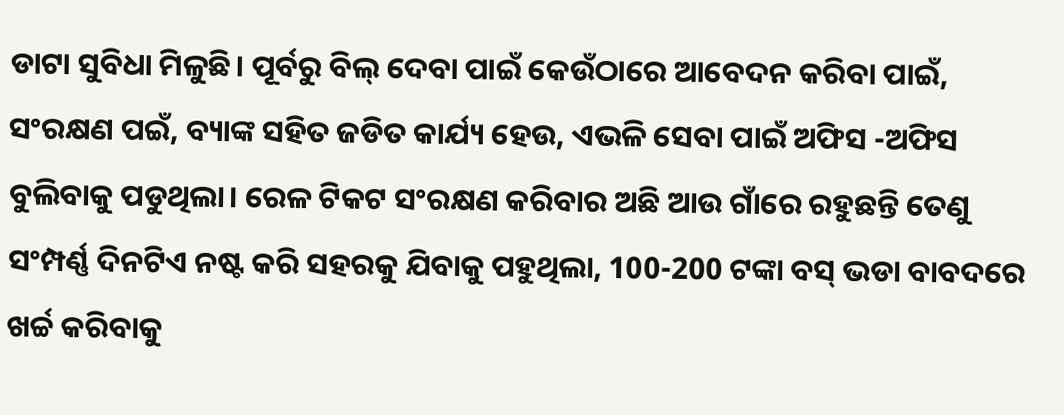ଡାଟା ସୁବିଧା ମିଳୁଛି। ପୂର୍ବରୁ ବିଲ୍ ଦେବା ପାଇଁ କେଉଁଠାରେ ଆବେଦନ କରିବା ପାଇଁ, ସଂରକ୍ଷଣ ପଇଁ, ବ୍ୟାଙ୍କ ସହିତ ଜଡିତ କାର୍ଯ୍ୟ ହେଉ, ଏଭଳି ସେବା ପାଇଁ ଅଫିସ -ଅଫିସ ବୁଲିବାକୁ ପଡୁଥିଲା। ରେଳ ଟିକଟ ସଂରକ୍ଷଣ କରିବାର ଅଛି ଆଉ ଗାଁରେ ରହୁଛନ୍ତି ତେଣୁ ସଂମ୍ପର୍ଣ୍ଣ ଦିନଟିଏ ନଷ୍ଟ କରି ସହରକୁ ଯିବାକୁ ପହୁଥିଲା, 100-200 ଟଙ୍କା ବସ୍ ଭଡା ବାବଦରେ ଖର୍ଚ୍ଚ କରିବାକୁ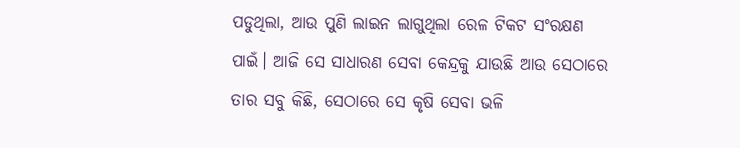ପଡୁଥିଲା, ଆଉ ପୁଣି ଲାଇନ ଲାଗୁଥିଲା ରେଳ ଟିକଟ ସଂରକ୍ଷଣ ପାଇଁ। ଆଜି ସେ ସାଧାରଣ ସେବା କେନ୍ଦ୍ରକୁ ଯାଉଛି ଆଉ ସେଠାରେ ତାର ସବୁ କିଛି, ସେଠାରେ ସେ କୃଷି ସେବା ଭଳି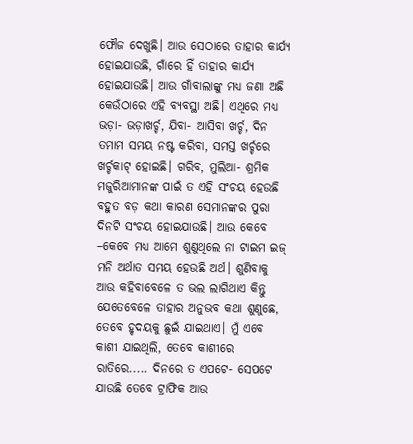ଫୌଜ ଦେଖୁଛି। ଆଉ ସେଠାରେ ତାହାର କାର୍ଯ୍ୟ ହୋଇଯାଉଛି, ଗାଁରେ ହିଁ ତାହାର କାର୍ଯ୍ୟ ହୋଇଯାଉଛି। ଆଉ ଗାଁବାଲାଙ୍କୁ ମଧ୍ୟ ଜଣା ଅଛି କେଉଁଠାରେ ଏହି ବ୍ୟବସ୍ଥା ଅଛି। ଏଥିରେ ମଧ୍ୟ ଭଡ଼ା- ଭଡ଼ାଖର୍ଚ୍ଚ, ଯିବା- ଆସିବା ଖର୍ଚ୍ଚ, ଦିନ ତମାମ ସମୟ ନଷ୍ଟ କରିବା, ସମସ୍ତ ଖର୍ଚ୍ଚରେ ଖର୍ଚ୍ଚକାଟ୍ ହୋଇଛି। ଗରିବ, ମୁଲିଆ- ଶ୍ରମିକ ମଜୁରିଆମାନଙ୍କ ପାଇଁ ତ ଏହି ସଂଚୟ ହେଉଛି ବହୁତ ବଡ଼ କଥା କାରଣ ସେମାନଙ୍କର ପୁରା ଦିନଟି ସଂଚୟ ହୋଇଯାଉଛି। ଆଉ କେବେ –କେବେ ମଧ୍ୟ ଆମେ ଶୁଣୁଥିଲେ ନା ଟାଇମ ଇଜ୍ ମନି ଅର୍ଥାତ ସମୟ ହେଉଛି ଅର୍ଥ। ଶୁଣିବାକୁ ଆଉ କହିବାବେଳେ ତ ଭଲ ଲାଗିଥାଏ କିନ୍ତୁ ଯେତେବେଳେ ତାହାର ଅନୁଭବ କଥା ଶୁଣୁଛେ, ତେବେ ହୃଦୟକୁ ଛୁଇଁ ଯାଇଥାଏ। ମୁଁ ଏବେ କାଶୀ ଯାଇଥିଲି, ତେବେ କାଶୀରେ ରାତିରେ..... ଦିନରେ ତ ଏପଟେ- ସେପଟେ ଯାଉଛି ତେବେ ଟ୍ରାଫିକ ଆଉ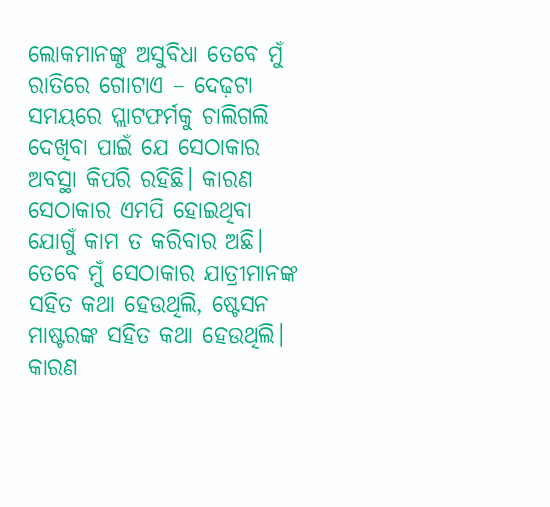ଲୋକମାନଙ୍କୁ ଅସୁବିଧା ତେବେ ମୁଁ ରାତିରେ ଗୋଟାଏ – ଦେଢ଼ଟା ସମୟରେ ପ୍ଲାଟଫର୍ମକୁ ଚାଲିଗଲି ଦେଖିବା ପାଇଁ ଯେ ସେଠାକାର ଅବସ୍ଥା କିପରି ରହିଛି। କାରଣ ସେଠାକାର ଏମପି ହୋଇଥିବା ଯୋଗୁଁ କାମ ତ କରିବାର ଅଛି। ତେବେ ମୁଁ ସେଠାକାର ଯାତ୍ରୀମାନଙ୍କ ସହିତ କଥା ହେଉଥିଲି, ଷ୍ଟେସନ ମାଷ୍ଟରଙ୍କ ସହିତ କଥା ହେଉଥିଲି। କାରଣ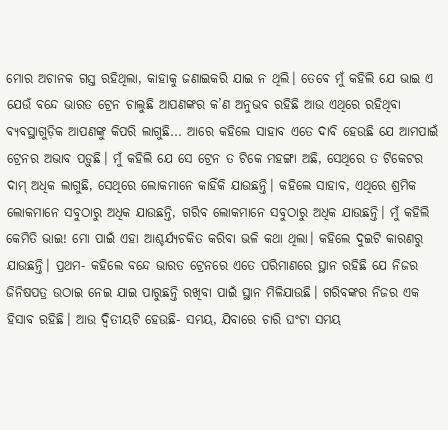ମୋର ଅଚାନକ ଗସ୍ତ ରହିଥିଲା, କାହାକୁ ଜଣାଇକରି ଯାଇ ନ ଥିଲି। ତେବେ ମୁଁ କହିଲି ଯେ ଭାଇ ଏ ଯେଉଁ ବନ୍ଦେ ଭାରତ ଟ୍ରେନ ଚାଲୁଛି ଆପଣଙ୍କର କ’ଣ ଅନୁଭବ ରହିଛି ଆଉ ଏଥିରେ ରହିଥିବା ବ୍ୟବସ୍ଥାଗୁଡ଼ିକ ଆପଣଙ୍କୁ କିପରି ଲାଗୁଛି... ଆରେ କହିଲେ ସାହାବ ଏତେ ଦାବି ହେଉଛି ଯେ ଆମପାଇଁ ଟ୍ରେନର ଅଭାବ ପଡ଼ୁଛି। ମୁଁ କହିଲି ଯେ ସେ ଟ୍ରେନ ତ ଟିକେ ମହଙ୍ଗା ଅଛି, ସେଥିରେ ତ ଟିକେଟର ଦାମ୍ ଅଧିକ ଲାଗୁଛି, ସେଥିରେ ଲୋକମାନେ କାହିଁକି ଯାଉଛନ୍ତି। କହିଲେ ସାହାବ, ଏଥିରେ ଶ୍ରମିକ ଲୋକମାନେ ସବୁଠାରୁ ଅଧିକ ଯାଉଛନ୍ତି, ଗରିବ ଲୋକମାନେ ସବୁଠାରୁ ଅଧିକ ଯାଉଛନ୍ତି। ମୁଁ କହିଲି କେମିତି ଭାଇ! ମୋ ପାଇଁ ଏହା ଆଶ୍ଚର୍ଯ୍ୟଚକିତ କରିବା ଭଳି କଥା ଥିଲା। କହିଲେ ଦୁଇଟି କାରଣରୁ ଯାଉଛନ୍ତି। ପ୍ରଥମ- କହିଲେ ବନ୍ଦେ ଭାରତ ଟ୍ରେନରେ ଏତେ ପରିମାଣରେ ସ୍ଥାନ ରହିଛି ଯେ ନିଜର ଜିନିଷପତ୍ର ଉଠାଇ ନେଇ ଯାଇ ପାରୁଛନ୍ତି ରଖିବା ପାଇଁ ସ୍ଥାନ ମିଳିଯାଉଛି। ଗରିବଙ୍କର ନିଜର ଏକ ହିସାବ ରହିଛି। ଆଉ ଦ୍ୱିତୀୟଟି ହେଉଛି- ସମୟ, ଯିବାରେ ଚାରି ଘଂଟା ସମୟ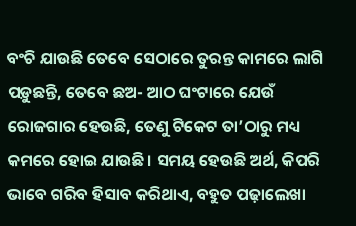ବଂଚି ଯାଉଛି ତେବେ ସେଠାରେ ତୁରନ୍ତ କାମରେ ଲାଗି ପଡ଼ୁଛନ୍ତି, ତେବେ ଛଅ- ଆଠ ଘଂଟାରେ ଯେଉଁ ରୋଜଗାର ହେଉଛି, ତେଣୁ ଟିକେଟ ତା’ଠାରୁ ମଧ୍ୟ କମରେ ହୋଇ ଯାଉଛି। ସମୟ ହେଉଛି ଅର୍ଥ, କିପରି ଭାବେ ଗରିବ ହିସାବ କରିଥାଏ, ବହୁତ ପଢ଼ାଲେଖା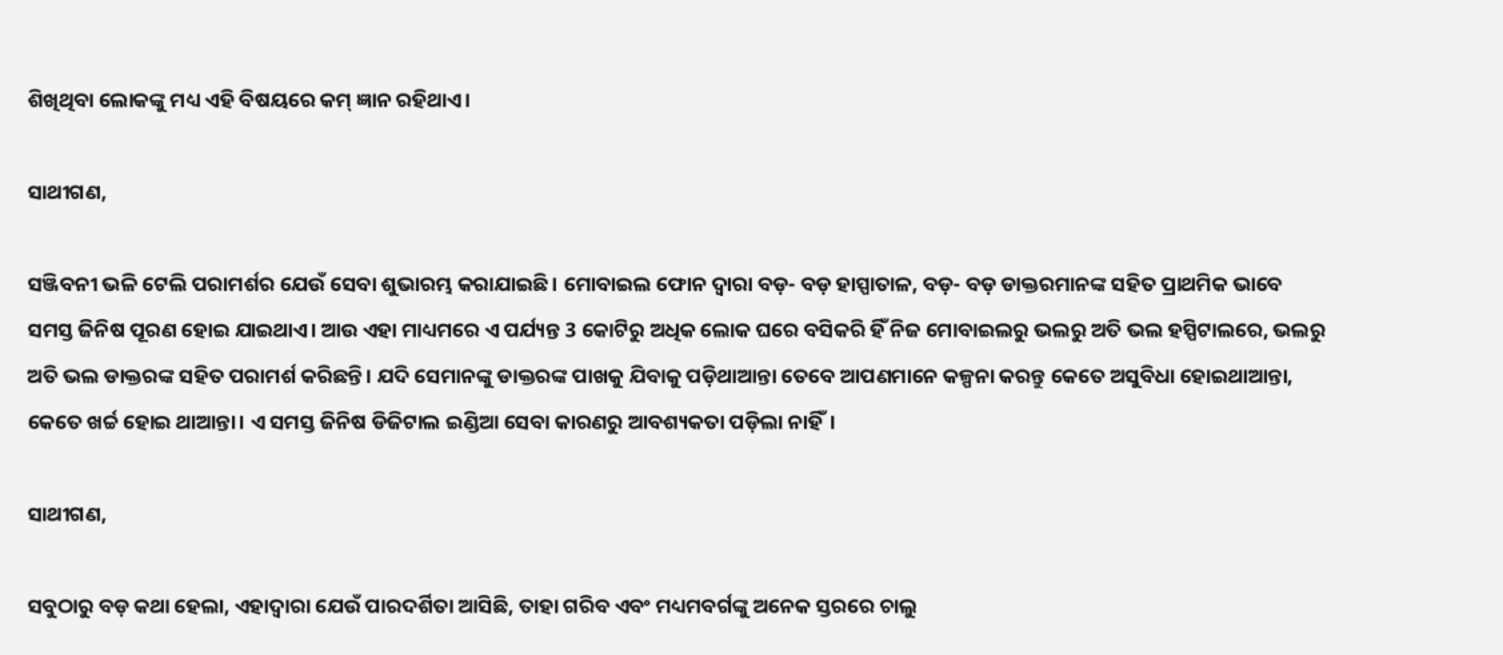ଶିଖିଥିବା ଲୋକଙ୍କୁ ମଧ୍ୟ ଏହି ବିଷୟରେ କମ୍ ଜ୍ଞାନ ରହିଥାଏ।

ସାଥୀଗଣ,

ସଞ୍ଜିବନୀ ଭଳି ଟେଲି ପରାମର୍ଶର ଯେଉଁ ସେବା ଶୁଭାରମ୍ଭ କରାଯାଇଛି। ମୋବାଇଲ ଫୋନ ଦ୍ୱାରା ବଡ଼- ବଡ଼ ହାସ୍ପାତାଳ, ବଡ଼- ବଡ଼ ଡାକ୍ତରମାନଙ୍କ ସହିତ ପ୍ରାଥମିକ ଭାବେ ସମସ୍ତ ଜିନିଷ ପୂରଣ ହୋଇ ଯାଇଥାଏ। ଆଉ ଏହା ମାଧ୍ୟମରେ ଏ ପର୍ଯ୍ୟନ୍ତ 3 କୋଟିରୁ ଅଧିକ ଲୋକ ଘରେ ବସିକରି ହିଁ ନିଜ ମୋବାଇଲରୁ ଭଲରୁ ଅତି ଭଲ ହସ୍ପିଟାଲରେ, ଭଲରୁ ଅତି ଭଲ ଡାକ୍ତରଙ୍କ ସହିତ ପରାମର୍ଶ କରିଛନ୍ତି। ଯଦି ସେମାନଙ୍କୁ ଡାକ୍ତରଙ୍କ ପାଖକୁ ଯିବାକୁ ପଡ଼ିଥାଆନ୍ତା ତେବେ ଆପଣମାନେ କଳ୍ପନା କରନ୍ତୁ କେତେ ଅସୁବିଧା ହୋଇଥାଆନ୍ତା, କେତେ ଖର୍ଚ୍ଚ ହୋଇ ଥାଆନ୍ତା। ଏ ସମସ୍ତ ଜିନିଷ ଡିଜିଟାଲ ଇଣ୍ଡିଆ ସେବା କାରଣରୁ ଆବଶ୍ୟକତା ପଡ଼ିଲା ନାହିଁ।

ସାଥୀଗଣ,

ସବୁଠାରୁ ବଡ଼ କଥା ହେଲା, ଏହାଦ୍ୱାରା ଯେଉଁ ପାରଦର୍ଶିତା ଆସିଛି, ତାହା ଗରିବ ଏବଂ ମଧ୍ୟମବର୍ଗଙ୍କୁ ଅନେକ ସ୍ତରରେ ଚାଲୁ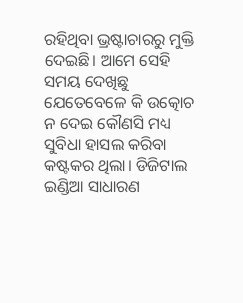ରହିଥିବା ଭ୍ରଷ୍ଟାଚାରରୁ ମୁକ୍ତି ଦେଇଛି। ଆମେ ସେହି ସମୟ ଦେଖିଛୁ ଯେତେବେଳେ କି ଉତ୍କୋଚ ନ ଦେଇ କୌଣସି ମଧ୍ୟ ସୁବିଧା ହାସଲ କରିବା କଷ୍ଟକର ଥିଲା। ଡିଜିଟାଲ ଇଣ୍ଡିଆ ସାଧାରଣ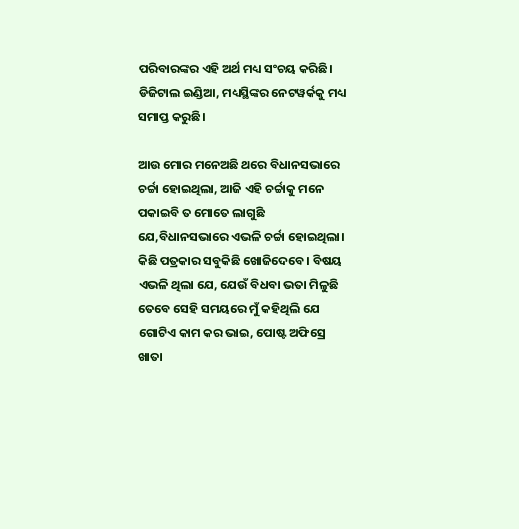ପରିବାରଙ୍କର ଏହି ଅର୍ଥ ମଧ୍ୟ ସଂଚୟ କରିଛି। ଡିଜିଟାଲ ଇଣ୍ଡିଆ, ମଧ୍ୟସ୍ଥିଙ୍କର ନେଟୱର୍କକୁ ମଧ୍ୟ ସମାପ୍ତ କରୁଛି।

ଆଉ ମୋର ମନେଅଛି ଥରେ ବିଧାନସଭାରେ ଚର୍ଚ୍ଚା ହୋଇଥିଲା, ଆଜି ଏହି ଚର୍ଚ୍ଚାକୁ ମନେ ପକାଇବି ତ ମୋତେ ଲାଗୁଛି ଯେ,ବିଧାନସଭାରେ ଏଭଳି ଚର୍ଚ୍ଚା ହୋଇଥିଲା। କିଛି ପତ୍ରକାର ସବୁକିଛି ଖୋଜିଦେବେ। ବିଷୟ ଏଭଳି ଥିଲା ଯେ, ଯେଉଁ ବିଧବା ଭତା ମିଳୁଛି ତେବେ ସେହି ସମୟରେ ମୁଁ କହିଥିଲି ଯେ ଗୋଟିଏ କାମ କର ଭାଇ, ପୋଷ୍ଟ ଅଫିସ୍ରେ ଖାତା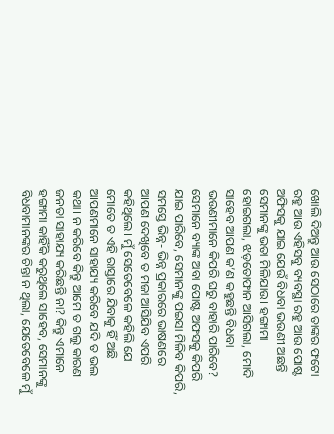ଖୋଲି ଦିଅନ୍ତୁ ଆଉ ସେଠାରେ ତାଙ୍କର ଫଟୋ ରହୁ ଆଉ ଏହିସବୁ ବ୍ୟବସ୍ଥା ରହୁ ଆଉ ପୋଷ୍ଟ ଅଫିସକୁ ଯାଇ ଯେଉଁ ବିଧବା ଭଉଣୀ ଅଛନ୍ତି ସେମାନଙ୍କୁ ଭତା ମିଳିଯାଉ। ହଙ୍ଗାମା ହୋଇଗଲା, ଝଡ଼ତୋଫାନ ଆସିଗଲା, ମୋଦି ସାହେବ ଆପଣ କ’ଣ କହୁଛନ୍ତି ବିଧବା ଭଉଣୀମାନେ କିପରି ଘରୁ ବାହାରି ପାରିବେ? ସେମାନେ ବ୍ୟାଙ୍କ ଅବା ପୋଷ୍ଟ ଅଫସକୁ କିପରି ଯାଇ ପାରିବେ, ସେମାନଙ୍କୁ ପଇସା ମିଳିବ କିପରି, ସମସ୍ତେ ଭିନ୍ନ- ଭିନ୍ନ ପ୍ରକାରରେ ଭାଷଣରେ ଆପଣ ଦେଖିବେ ତ ମଜା ଆସିଯିବ ଏପରି କହିଥିଲେ। ମୁଁ ସେତେବେଳେ କହିଲି ଯେ ମୋତେ ତ ଏହି ରାସ୍ତାରେ ଯିବାକୁ ହିଁ ଅଛି ଆପଣମାନେ ସାହାଯ୍ୟ କରିବେ ଯଦି ତ ଭଲ କଥା। ନ କରିବେ କିନ୍ତୁ ଆମେ ତ ଗଲୁ କାରଣ ଜନତା ସାହାଯ୍ୟ କରିଛନ୍ତି ନା? କିନ୍ତୁ ଏମାନେ ହଙ୍ଗାମା କାହିଁକି କରୁଥିଲେ ସାହେବ, ସେମାନଙ୍କୁ ବିଧବାମାନଙ୍କର ଚିନ୍ତା ନ ଥିଲା, ଯେତେବେଳେ ମୁଁ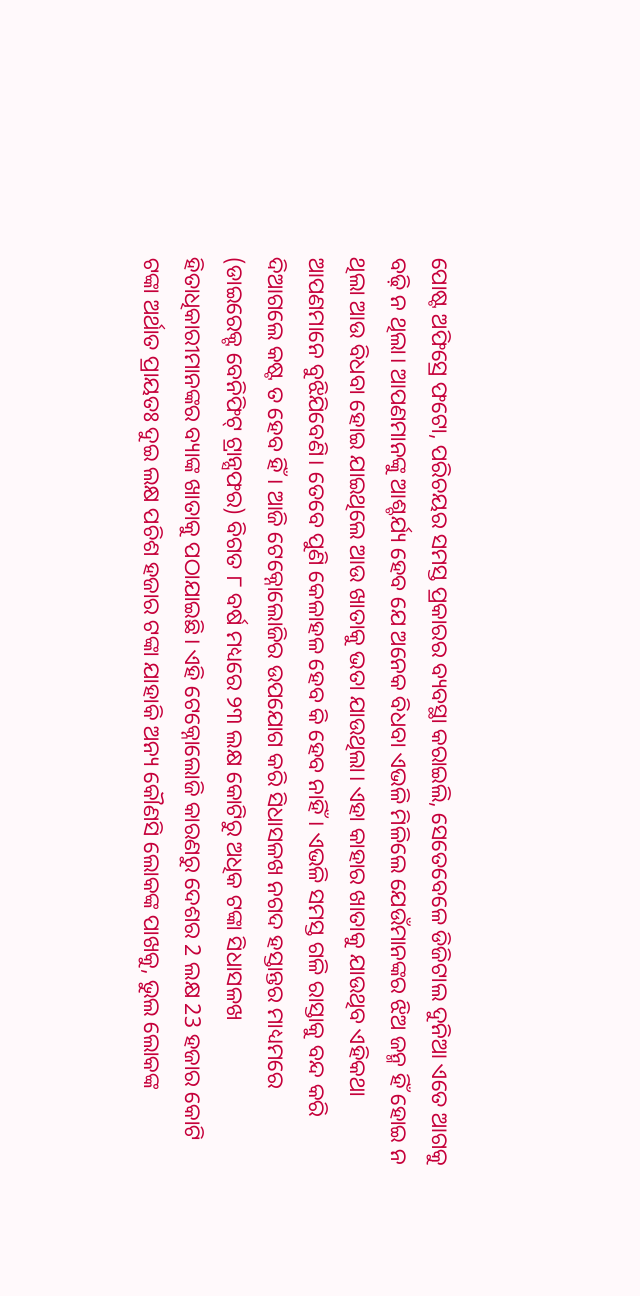ପୋଷ୍ଟ ଅଫିସ୍ରେ ଫଟୋ, ପରିଚୟର ସମସ୍ତ ପ୍ରକାରର ବ୍ୟବସ୍ଥା କରାଇଲି, ସେତେବେଳେ ଡିଜିଟାଲ ଦୁନିଆ ଏତେ ଆଗକୁ ବଢ଼ି ନ ଥିଲା। ଆପଣମାନଙ୍କୁ ଆଶ୍ଚର୍ଯ୍ୟ ହେବ ଯେ ଅନେକ ବିଧବା ଏଭଳି ମିଳିଲେ ଯେଉଁମାନଙ୍କର ଝିଅ ଜନ୍ମ ହିଁ ହୋଇ ନ ଥିଲା ଆଉ ବିଧବା ହୋଇ ଯାଇଥିଲେ ଆଉ ଖାତାକୁ ଭତା ଯାଉଥିଲା। ଏହା କାହାର ଖାତାକୁ ଯାଉଥିବ ଏହିକଥା ଆପଣମାନେ ବୁଝିଯିବେଣି। ତେବେ ପୁଣି କେଳାହଳ ହେବ କି ହେବ ନାହିଁ। ଏଭଳି ସମସ୍ତ ଗଳି ରାସ୍ତାକୁ ବନ୍ଦ କରି ଦିଆଗଲେ କଷ୍ଟ ତ ହେବ ହିଁ। ଆଜି ଟେକ୍ନୋଲୋଜିର ଉପଯୋଗ କରି ସିଧାସଳଖ ନଗଦ ହସ୍ତାନ୍ତର ମାଧ୍ୟମରେ (ଡାଇରେକ୍ଟ ବେନିଫିଟ୍ ଟ୍ରାନ୍ସଫର) ବିଗତ ୮ ବର୍ଷ ମଧ୍ୟରେ ୨୩ ଲକ୍ଷ କୋଟିରୁ ଅଧିକ ଟଙ୍କା ସିଧାସଳଖ ହିତାଧିକାରୀମାନଙ୍କର ବ୍ୟାଙ୍କ ଖାତାକୁ ପଠାଯାଇଛି। ଏହି ଟେକ୍ନୋଲୋଜି କାରଣରୁ ଦେଶର 2 ଲକ୍ଷ 23 ହଜାର କୋଟି ଟଙ୍କା ଅର୍ଥାତ ପ୍ରାୟତଃ ଦୁଇ ଲକ୍ଷ ପଚିଶ ହଜାର ଟଙ୍କା ଯାହାକି ଅନ୍ୟ କୌଣସି ଲୋକଙ୍କ ପାଖକୁ, ଭୁଲ ଲୋକଙ୍କ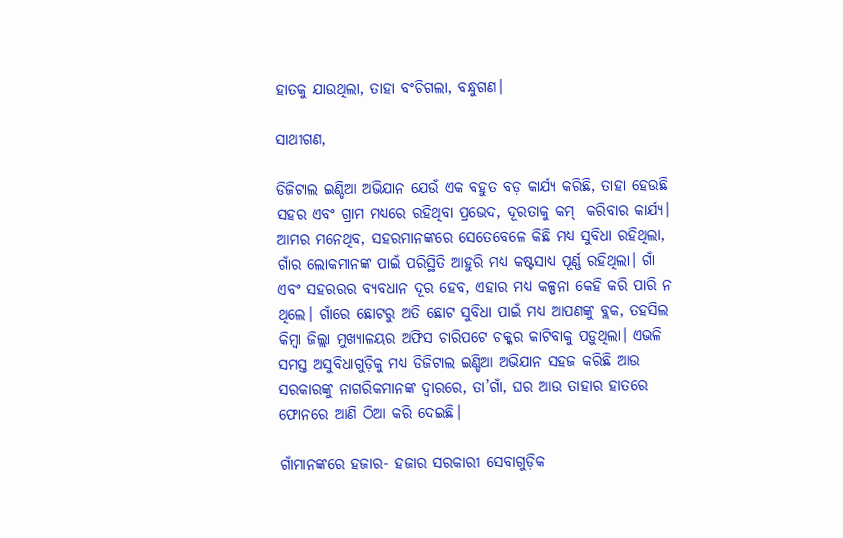ହାତକୁ ଯାଉଥିଲା, ତାହା ବଂଚିଗଲା, ବନ୍ଧୁଗଣ।

ସାଥୀଗଣ,

ଡିଜିଟାଲ ଇଣ୍ଡିଆ ଅଭିଯାନ ଯେଉଁ ଏକ ବହୁତ ବଡ଼ କାର୍ଯ୍ୟ କରିଛି, ତାହା ହେଉଛି ସହର ଏବଂ ଗ୍ରାମ ମଧ୍ୟରେ ରହିଥିବା ପ୍ରଭେଦ, ଦୂରତାକୁ କମ୍  କରିବାର କାର୍ଯ୍ୟ। ଆମର ମନେଥିବ, ସହରମାନଙ୍କରେ ସେତେବେଳେ କିଛି ମଧ୍ୟ ସୁବିଧା ରହିଥିଲା, ଗାଁର ଲୋକମାନଙ୍କ ପାଇଁ ପରିସ୍ଥିତି ଆହୁରି ମଧ୍ୟ କଷ୍ଟସାଧ୍ୟ ପୂର୍ଣ୍ଣ ରହିଥିଲା। ଗାଁ ଏବଂ ସହରରର ବ୍ୟବଧାନ ଦୂର ହେବ, ଏହାର ମଧ୍ୟ କଳ୍ପନା କେହି କରି ପାରି ନ ଥିଲେ। ଗାଁରେ ଛୋଟରୁ ଅତି ଛୋଟ ସୁବିଧା ପାଇଁ ମଧ୍ୟ ଆପଣଙ୍କୁ ବ୍ଲକ, ତହସିଲ କିମ୍ବା ଜିଲ୍ଲା ମୁଖ୍ୟାଳୟର ଅଫିସ ଚାରିପଟେ ଚକ୍କର କାଟିବାକୁ ପଡ଼ୁଥିଲା। ଏଭଳି ସମସ୍ତ ଅସୁବିଧାଗୁଡ଼ିକୁ ମଧ୍ୟ ଡିଜିଟାଲ ଇଣ୍ଡିଆ ଅଭିଯାନ ସହଜ କରିଛି ଆଉ ସରକାରଙ୍କୁ ନାଗରିକମାନଙ୍କ ଦ୍ୱାରରେ, ତା’ଗାଁ, ଘର ଆଉ ତାହାର ହାତରେ ଫୋନରେ ଆଣି ଠିଆ କରି ଦେଇଛି।

ଗାଁମାନଙ୍କରେ ହଜାର- ହଜାର ସରକାରୀ ସେବାଗୁଡ଼ିକ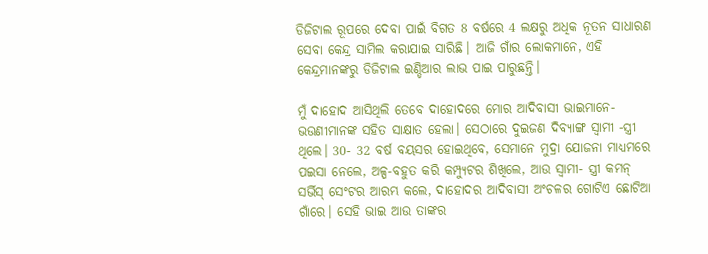ଡିଜିଟାଲ ରୂପରେ ଦେବା ପାଇଁ ବିଗତ 8 ବର୍ଷରେ 4 ଲକ୍ଷରୁ ଅଧିକ ନୂତନ ସାଧାରଣ ସେବା କେନ୍ଦ୍ର ସାମିଲ କରାଯାଇ ସାରିଛି। ଆଜି ଗାଁର ଲୋକମାନେ, ଏହି କେନ୍ଦ୍ରମାନଙ୍କରୁ ଡିଜିଟାଲ ଇଣ୍ଡିଆର ଲାଭ ପାଇ ପାରୁଛନ୍ତି।

ମୁଁ ଦାହୋଦ ଆସିଥିଲି ତେବେ ଦାହୋଦରେ ମୋର ଆଦିବାସୀ ଭାଇମାନେ- ଭଉଣୀମାନଙ୍କ ସହିତ ସାକ୍ଷାତ ହେଲା। ସେଠାରେ ଦୁଇଜଣ ଦିବ୍ୟାଙ୍ଗ ସ୍ୱାମୀ -ସ୍ତ୍ରୀ ଥିଲେ। 30- 32 ବର୍ଷ ବୟସର ହୋଇଥିବେ, ସେମାନେ ମୁଦ୍ରା ଯୋଜନା ମାଧ୍ୟମରେ ପଇସା ନେଲେ, ଅଳ୍ପ-ବହୁତ କରି କମ୍ପ୍ୟୁଟର ଶିଖିଲେ, ଆଉ ସ୍ୱାମୀ- ସ୍ତ୍ରୀ କମନ୍ ସର୍ଭିସ୍ ସେଂଟର ଆରମ୍ଭ କଲେ, ଦାହୋଦର ଆଦିବାସୀ ଅଂଚଳର ଗୋଟିଏ ଛୋଟିଆ ଗାଁରେ। ସେହି ଭାଇ ଆଉ ତାଙ୍କର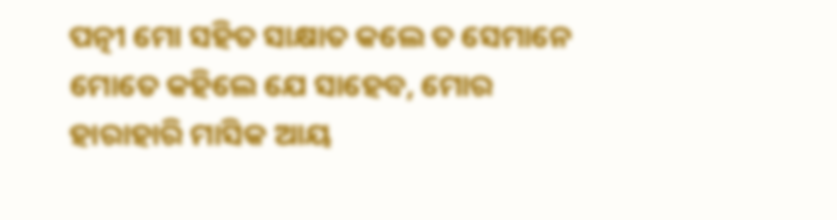ପତ୍ନୀ ମୋ ସହିତ ସାକ୍ଷାତ କଲେ ତ ସେମାନେ ମୋତେ କହିଲେ ଯେ ସାହେବ, ମୋର ହାରାହାରି ମାସିକ ଆୟ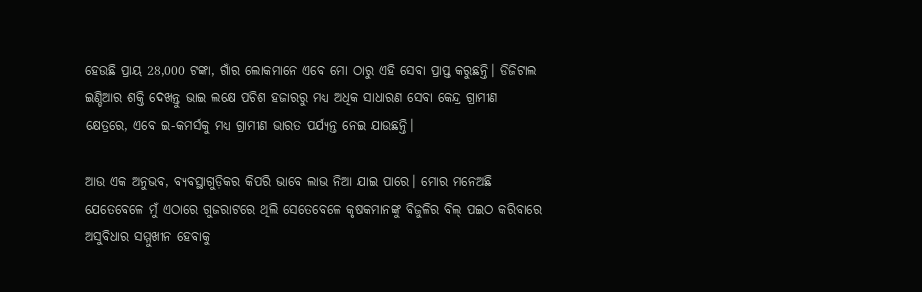ହେଉଛି ପ୍ରାୟ 28,000 ଟଙ୍କା, ଗାଁର ଲୋକମାନେ ଏବେ ମୋ ଠାରୁ ଏହି ସେବା ପ୍ରାପ୍ତ କରୁଛନ୍ତି। ଡିଜିଟାଲ ଇଣ୍ଡିଆର ଶକ୍ତି ଦେଖନ୍ତୁ ଭାଇ ଲକ୍ଷେ ପଚିଶ ହଜାରରୁ ମଧ୍ୟ ଅଧିକ ସାଧାରଣ ସେବା କେନ୍ଦ୍ର ଗ୍ରାମୀଣ କ୍ଷେତ୍ରରେ, ଏବେ ଇ-କମର୍ସକୁ ମଧ୍ୟ ଗ୍ରାମୀଣ ଭାରତ ପର୍ଯ୍ୟନ୍ତ ନେଇ ଯାଉଛନ୍ତି।

ଆଉ ଏକ ଅନୁଭବ, ବ୍ୟବସ୍ଥାଗୁଡ଼ିକର କିପରି ଭାବେ ଲାଭ ନିଆ ଯାଇ ପାରେ। ମୋର ମନେଅଛି ଯେତେବେଳେ ମୁଁ ଏଠାରେ ଗୁଜରାଟରେ ଥିଲି ସେତେବେଳେ କୃଷକମାନଙ୍କୁ ବିଜୁଳିର ବିଲ୍ ପଇଠ କରିବାରେ ଅସୁବିଧାର ସମ୍ମୁଖୀନ ହେବାକୁ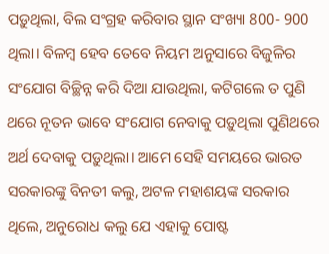ପଡ଼ୁଥିଲା, ବିଲ ସଂଗ୍ରହ କରିବାର ସ୍ଥାନ ସଂଖ୍ୟା 800- 900 ଥିଲା। ବିଳମ୍ବ ହେବ ତେବେ ନିୟମ ଅନୁସାରେ ବିଜୁଳିର ସଂଯୋଗ ବିଚ୍ଛିନ୍ନ କରି ଦିଆ ଯାଉଥିଲା, କଟିଗଲେ ତ ପୁଣି ଥରେ ନୂତନ ଭାବେ ସଂଯୋଗ ନେବାକୁ ପଡ଼ୁଥିଲା ପୁଣିଥରେ ଅର୍ଥ ଦେବାକୁ ପଡ଼ୁଥିଲା। ଆମେ ସେହି ସମୟରେ ଭାରତ ସରକାରଙ୍କୁ ବିନତୀ କଲୁ, ଅଟଳ ମହାଶୟଙ୍କ ସରକାର ଥିଲେ, ଅନୁରୋଧ କଲୁ ଯେ ଏହାକୁ ପୋଷ୍ଟ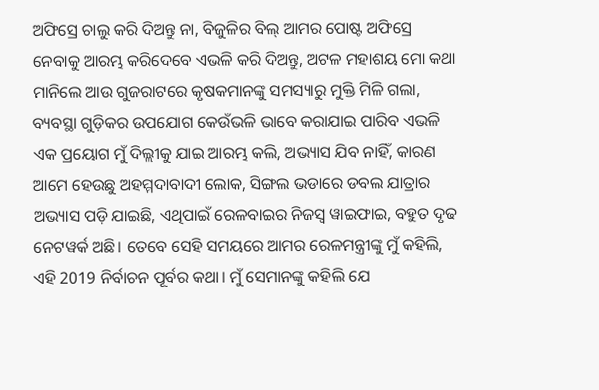ଅଫିସ୍ରେ ଚାଲୁ କରି ଦିଅନ୍ତୁ ନା, ବିଜୁଳିର ବିଲ୍ ଆମର ପୋଷ୍ଟ ଅଫିସ୍ରେ ନେବାକୁ ଆରମ୍ଭ କରିଦେବେ ଏଭଳି କରି ଦିଅନ୍ତୁ, ଅଟଳ ମହାଶୟ ମୋ କଥା ମାନିଲେ ଆଉ ଗୁଜରାଟରେ କୃଷକମାନଙ୍କୁ ସମସ୍ୟାରୁ ମୁକ୍ତି ମିଳି ଗଲା, ବ୍ୟବସ୍ଥା ଗୁଡ଼ିକର ଉପଯୋଗ କେଉଁଭଳି ଭାବେ କରାଯାଇ ପାରିବ ଏଭଳି ଏକ ପ୍ରୟୋଗ ମୁଁ ଦିଲ୍ଲୀକୁ ଯାଇ ଆରମ୍ଭ କଲି, ଅଭ୍ୟାସ ଯିବ ନାହିଁ, କାରଣ ଆମେ ହେଉଛୁ ଅହମ୍ମଦାବାଦୀ ଲୋକ, ସିଙ୍ଗଲ ଭଡାରେ ଡବଲ ଯାତ୍ରାର ଅଭ୍ୟାସ ପଡ଼ି ଯାଇଛି, ଏଥିପାଇଁ ରେଳବାଇର ନିଜସ୍ୱ ୱାଇଫାଇ, ବହୁତ ଦୃଢ ନେଟୱର୍କ ଅଛି। ତେବେ ସେହି ସମୟରେ ଆମର ରେଳମନ୍ତ୍ରୀଙ୍କୁ ମୁଁ କହିଲି, ଏହି 2019 ନିର୍ବାଚନ ପୂର୍ବର କଥା। ମୁଁ ସେମାନଙ୍କୁ କହିଲି ଯେ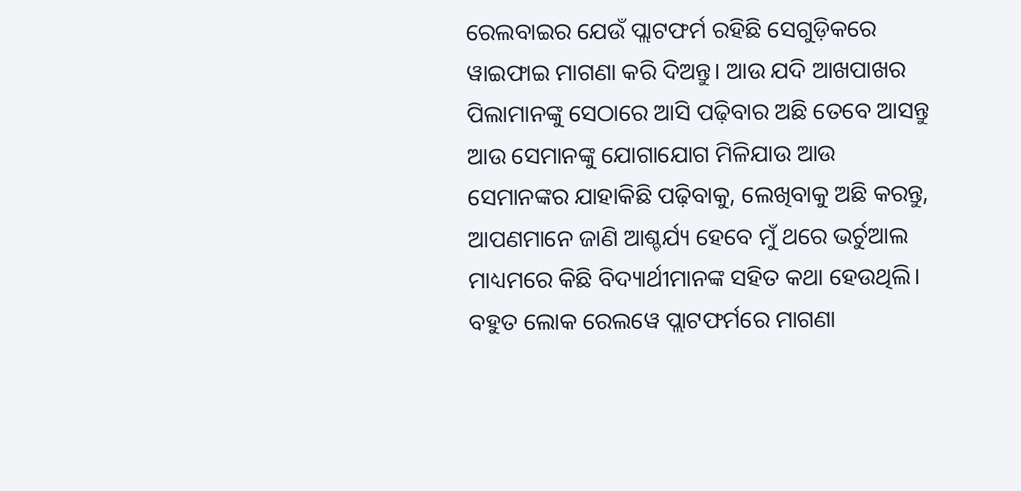ରେଲବାଇର ଯେଉଁ ପ୍ଲାଟଫର୍ମ ରହିଛି ସେଗୁଡ଼ିକରେ ୱାଇଫାଇ ମାଗଣା କରି ଦିଅନ୍ତୁ। ଆଉ ଯଦି ଆଖପାଖର ପିଲାମାନଙ୍କୁ ସେଠାରେ ଆସି ପଢ଼ିବାର ଅଛି ତେବେ ଆସନ୍ତୁ ଆଉ ସେମାନଙ୍କୁ ଯୋଗାଯୋଗ ମିଳିଯାଉ ଆଉ ସେମାନଙ୍କର ଯାହାକିଛି ପଢ଼ିବାକୁ, ଲେଖିବାକୁ ଅଛି କରନ୍ତୁ, ଆପଣମାନେ ଜାଣି ଆଶ୍ଚର୍ଯ୍ୟ ହେବେ ମୁଁ ଥରେ ଭର୍ଚୁଆଲ ମାଧ୍ୟମରେ କିଛି ବିଦ୍ୟାର୍ଥୀମାନଙ୍କ ସହିତ କଥା ହେଉଥିଲି। ବହୁତ ଲୋକ ରେଲୱେ ପ୍ଲାଟଫର୍ମରେ ମାଗଣା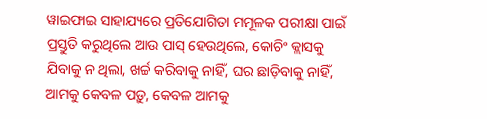ୱାଇଫାଇ ସାହାଯ୍ୟରେ ପ୍ରତିଯୋଗିତା ମମୂଳକ ପରୀକ୍ଷା ପାଇଁ ପ୍ରସ୍ତୁତି କରୁଥିଲେ ଆଉ ପାସ୍ ହେଉଥିଲେ, କୋଚିଂ କ୍ଲାସକୁ ଯିବାକୁ ନ ଥିଲା, ଖର୍ଚ୍ଚ କରିବାକୁ ନାହିଁ, ଘର ଛାଡ଼ିବାକୁ ନାହିଁ, ଆମକୁ କେବଳ ପଡ଼ୁ, କେବଳ ଆମକୁ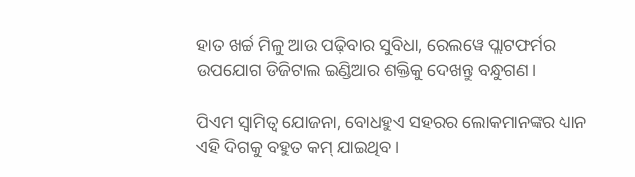ହାତ ଖର୍ଚ୍ଚ ମିଳୁ ଆଉ ପଢ଼ିବାର ସୁବିଧା, ରେଲୱେ ପ୍ଲାଟଫର୍ମର ଉପଯୋଗ ଡିଜିଟାଲ ଇଣ୍ଡିଆର ଶକ୍ତିକୁ ଦେଖନ୍ତୁ ବନ୍ଧୁଗଣ।

ପିଏମ ସ୍ୱାମିତ୍ୱ ଯୋଜନା, ବୋଧହୁଏ ସହରର ଲୋକମାନଙ୍କର ଧ୍ୟାନ ଏହି ଦିଗକୁ ବହୁତ କମ୍ ଯାଇଥିବ।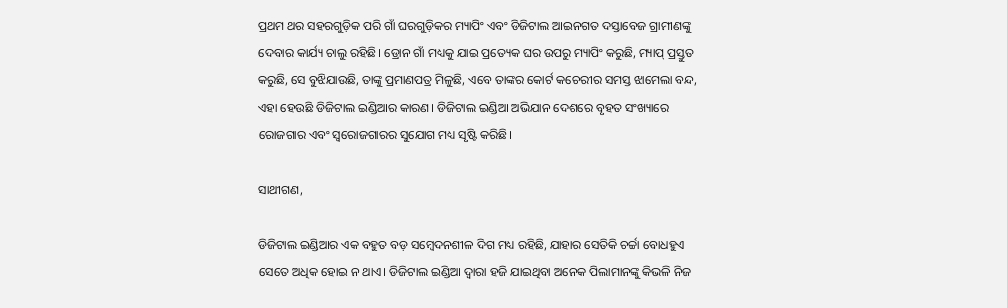ପ୍ରଥମ ଥର ସହରଗୁଡ଼ିକ ପରି ଗାଁ ଘରଗୁଡ଼ିକର ମ୍ୟାପିଂ ଏବଂ ଡିଜିଟାଲ ଆଇନଗତ ଦସ୍ତାବେଜ ଗ୍ରାମୀଣଙ୍କୁ ଦେବାର କାର୍ଯ୍ୟ ଚାଲୁ ରହିଛି। ଡ୍ରୋନ ଗାଁ ମଧ୍ୟକୁ ଯାଇ ପ୍ରତ୍ୟେକ ଘର ଉପରୁ ମ୍ୟାପିଂ କରୁଛି, ମ୍ୟାପ୍ ପ୍ରସ୍ତୁତ କରୁଛି, ସେ ବୁଝିଯାଉଛି, ତାଙ୍କୁ ପ୍ରମାଣପତ୍ର ମିଳୁଛି, ଏବେ ତାଙ୍କର କୋର୍ଟ କଚେରୀର ସମସ୍ତ ଝାମେଲା ବନ୍ଦ, ଏହା ହେଉଛି ଡିଜିଟାଲ ଇଣ୍ଡିଆର କାରଣ। ଡିଜିଟାଲ ଇଣ୍ଡିଆ ଅଭିଯାନ ଦେଶରେ ବୃହତ ସଂଖ୍ୟାରେ ରୋଜଗାର ଏବଂ ସ୍ୱରୋଜଗାରର ସୁଯୋଗ ମଧ୍ୟ ସୃଷ୍ଟି କରିଛି।

ସାଥୀଗଣ,

ଡିଜିଟାଲ ଇଣ୍ଡିଆର ଏକ ବହୁତ ବଡ଼ ସମ୍ବେଦନଶୀଳ ଦିଗ ମଧ୍ୟ ରହିଛି, ଯାହାର ସେତିକି ଚର୍ଚ୍ଚା ବୋଧହୁଏ ସେତେ ଅଧିକ ହୋଇ ନ ଥାଏ। ଡିଜିଟାଲ ଇଣ୍ଡିଆ ଦ୍ୱାରା ହଜି ଯାଇଥିବା ଅନେକ ପିଲାମାନଙ୍କୁ କିଭଳି ନିଜ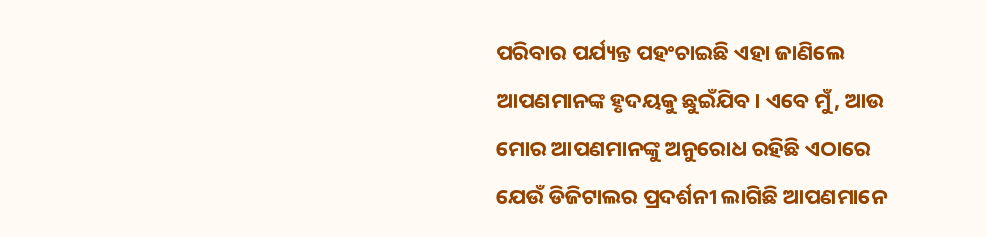ପରିବାର ପର୍ଯ୍ୟନ୍ତ ପହଂଚାଇଛି ଏହା ଜାଣିଲେ ଆପଣମାନଙ୍କ ହୃଦୟକୁ ଛୁଇଁଯିବ। ଏବେ ମୁଁ, ଆଉ ମୋର ଆପଣମାନଙ୍କୁ ଅନୁରୋଧ ରହିଛି ଏଠାରେ ଯେଉଁ ଡିଜିଟାଲର ପ୍ରଦର୍ଶନୀ ଲାଗିଛି ଆପଣମାନେ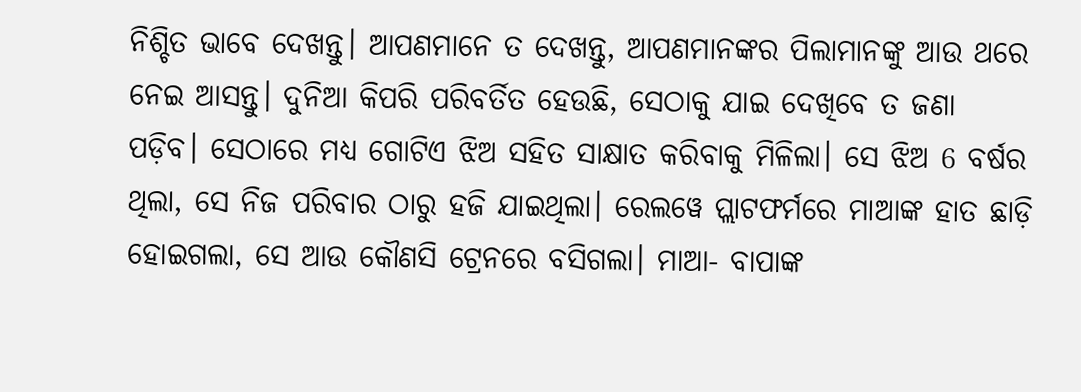ନିଶ୍ଚିତ ଭାବେ ଦେଖନ୍ତୁ। ଆପଣମାନେ ତ ଦେଖନ୍ତୁ, ଆପଣମାନଙ୍କର ପିଲାମାନଙ୍କୁ ଆଉ ଥରେ ନେଇ ଆସନ୍ତୁ। ଦୁନିଆ କିପରି ପରିବର୍ତିତ ହେଉଛି, ସେଠାକୁ ଯାଇ ଦେଖିବେ ତ ଜଣା ପଡ଼ିବ। ସେଠାରେ ମଧ୍ୟ ଗୋଟିଏ ଝିଅ ସହିତ ସାକ୍ଷାତ କରିବାକୁ ମିଳିଲା। ସେ ଝିଅ 6 ବର୍ଷର ଥିଲା, ସେ ନିଜ ପରିବାର ଠାରୁ ହଜି ଯାଇଥିଲା। ରେଲୱେ ପ୍ଲାଟଫର୍ମରେ ମାଆଙ୍କ ହାତ ଛାଡ଼ି ହୋଇଗଲା, ସେ ଆଉ କୌଣସି ଟ୍ରେନରେ ବସିଗଲା। ମାଆ- ବାପାଙ୍କ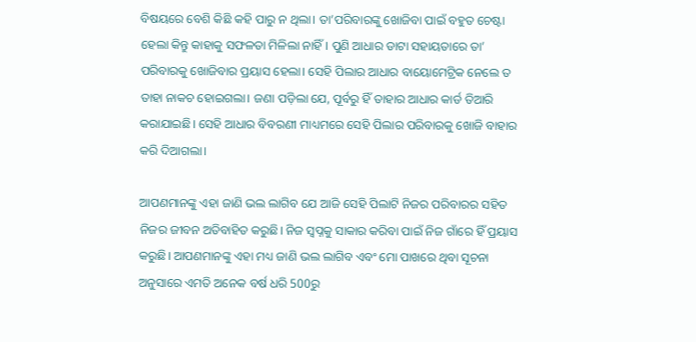ବିଷୟରେ ବେଶି କିଛି କହି ପାରୁ ନ ଥିଲା। ତା’ପରିବାରଙ୍କୁ ଖୋଜିବା ପାଇଁ ବହୁତ ଚେଷ୍ଟା ହେଲା କିନ୍ତୁ କାହାକୁ ସଫଳତା ମିଳିଲା ନାହିଁ। ପୁଣି ଆଧାର ଡାଟା ସହାୟତାରେ ତା’ ପରିବାରକୁ ଖୋଜିବାର ପ୍ରୟାସ ହେଲା। ସେହି ପିଲାର ଆଧାର ବାୟୋମେଟ୍ରିକ ନେଲେ ତ ତାହା ନାକଚ ହୋଇଗଲା। ଜଣା ପଡ଼ିଲା ଯେ, ପୂର୍ବରୁ ହିଁ ତାହାର ଆଧାର କାର୍ଡ ତିଆରି କରାଯାଇଛି। ସେହି ଆଧାର ବିବରଣୀ ମାଧ୍ୟମରେ ସେହି ପିଲାର ପରିବାରକୁ ଖୋଜି ବାହାର କରି ଦିଆଗଲା।

ଆପଣମାନଙ୍କୁ ଏହା ଜାଣି ଭଲ ଲାଗିବ ଯେ ଆଜି ସେହି ପିଲାଟି ନିଜର ପରିବାରର ସହିତ ନିଜର ଜୀବନ ଅତିବାହିତ କରୁଛି। ନିଜ ସ୍ୱପ୍ନକୁ ସାକାର କରିବା ପାଇଁ ନିଜ ଗାଁରେ ହିଁ ପ୍ରୟାସ କରୁଛି। ଆପଣମାନଙ୍କୁ ଏହା ମଧ୍ୟ ଜାଣି ଭଲ ଲାଗିବ ଏବଂ ମୋ ପାଖରେ ଥିବା ସୂଚନା ଅନୁସାରେ ଏମତି ଅନେକ ବର୍ଷ ଧରି 500ରୁ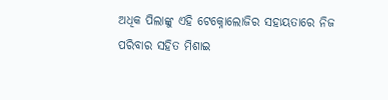ଅଧିକ ପିଲାଙ୍କୁ ଏହି ଟେକ୍ନୋଲୋଜିର ସହାୟତାରେ ନିଜ ପରିବାର ସହିତ ମିଶାଇ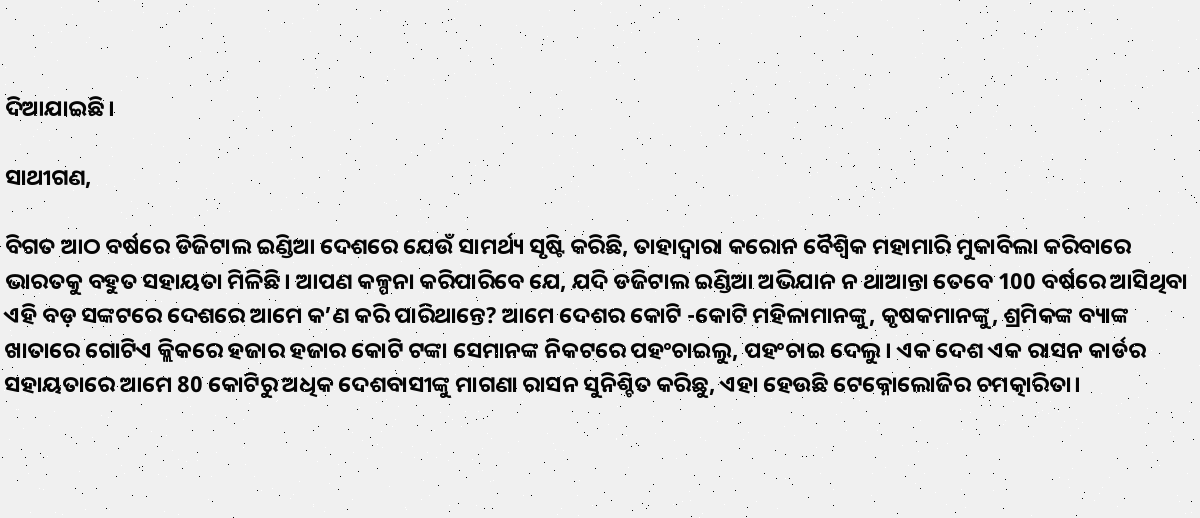ଦିଆଯାଇଛି।

ସାଥୀଗଣ,

ବିଗତ ଆଠ ବର୍ଷରେ ଡିଜିଟାଲ ଇଣ୍ଡିଆ ଦେଶରେ ଯେଉଁ ସାମର୍ଥ୍ୟ ସୃଷ୍ଟି କରିଛି, ତାହାଦ୍ୱାରା କରୋନ ବୈଶ୍ୱିକ ମହାମାରି ମୁକାବିଲା କରିବାରେ ଭାରତକୁ ବହୁତ ସହାୟତା ମିଳିଛି। ଆପଣ କଳ୍ପନା କରିପାରିବେ ଯେ, ଯଦି ଡଜିଟାଲ ଇଣ୍ଡିଆ ଅଭିଯାନ ନ ଥାଆନ୍ତା ତେବେ 100 ବର୍ଷରେ ଆସିଥିବା ଏହି ବଡ଼ ସଙ୍କଟରେ ଦେଶରେ ଆମେ କ’ଣ କରି ପାରିଥାନ୍ତେ? ଆମେ ଦେଶର କୋଟି -କୋଟି ମହିଳାମାନଙ୍କୁ, କୃଷକମାନଙ୍କୁ, ଶ୍ରମିକଙ୍କ ବ୍ୟାଙ୍କ ଖାତାରେ ଗୋଟିଏ କ୍ଲିକରେ ହଜାର ହଜାର କୋଟି ଟଙ୍କା ସେମାନଙ୍କ ନିକଟରେ ପହଂଚାଇଲୁ, ପହଂଚାଇ ଦେଲୁ। ଏକ ଦେଶ ଏକ ରାସନ କାର୍ଡର ସହାୟତାରେ ଆମେ 80 କୋଟିରୁ ଅଧିକ ଦେଶବାସୀଙ୍କୁ ମାଗଣା ରାସନ ସୁନିଶ୍ଚିତ କରିଛୁ, ଏହା ହେଉଛି ଟେକ୍ନୋଲୋଜିର ଚମତ୍କାରିତା।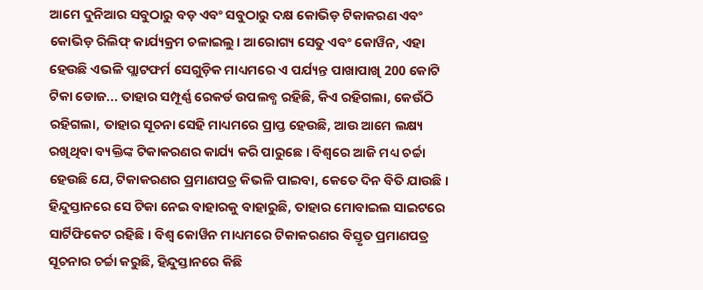ଆମେ ଦୁନିଆର ସବୁଠାରୁ ବଡ଼ ଏବଂ ସବୁଠାରୁ ଦକ୍ଷ କୋଭିଡ଼ ଟିକାକରଣ ଏବଂ କୋଭିଡ଼ ରିଲିଫ୍ କାର୍ଯ୍ୟକ୍ରମ ଚଳାଇଲୁ। ଆରୋଗ୍ୟ ସେତୁ ଏବଂ କୋୱିନ, ଏହା ହେଉଛି ଏଭଳି ପ୍ଲାଟଫର୍ମ ସେଗୁଡ଼ିକ ମାଧ୍ୟମରେ ଏ ପର୍ଯ୍ୟନ୍ତ ପାଖାପାଖି 200 କୋଟି ଟିକା ଡୋଜ... ତାହାର ସମ୍ପୂର୍ଣ୍ଣ ରେକର୍ଡ ଉପଲବ୍ଧ ରହିଛି, କିଏ ରହିଗଲା, କେଉଁଠି ରହିଗଲା, ତାହାର ସୂଚନା ସେହି ମାଧ୍ୟମରେ ପ୍ରାପ୍ତ ହେଉଛି, ଆଉ ଆମେ ଲକ୍ଷ୍ୟ ରଖିଥିବା ବ୍ୟକ୍ତିଙ୍କ ଟିକାକରଣର କାର୍ଯ୍ୟ କରି ପାରୁଛେ। ବିଶ୍ୱରେ ଆଜି ମଧ୍ୟ ଚର୍ଚ୍ଚା ହେଉଛି ଯେ, ଟିକାକରଣର ପ୍ରମାଣପତ୍ର କିଭଳି ପାଇବା, କେତେ ଦିନ ବିତି ଯାଉଛି। ହିନ୍ଦୁସ୍ତାନରେ ସେ ଟିକା ନେଇ ବାହାରକୁ ବାହାରୁଛି, ତାହାର ମୋବାଇଲ ସାଇଟରେ ସାର୍ଟିଫିକେଟ ରହିଛି। ବିଶ୍ୱ କୋୱିନ ମାଧ୍ୟମରେ ଟିକାକରଣର ବିସ୍ତୃତ ପ୍ରମାଣପତ୍ର ସୂଚନାର ଚର୍ଚ୍ଚା କରୁଛି, ହିନ୍ଦୁସ୍ତାନରେ କିଛି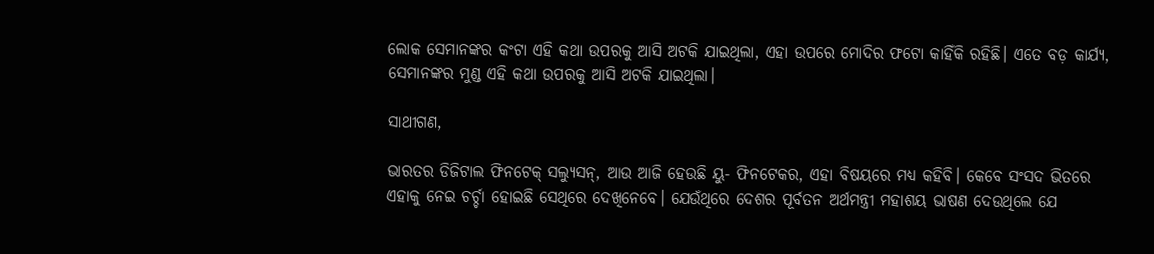ଲୋକ ସେମାନଙ୍କର କଂଟା ଏହି କଥା ଉପରକୁ ଆସି ଅଟକି ଯାଇଥିଲା, ଏହା ଉପରେ ମୋଦିର ଫଟୋ କାହିଁକି ରହିଛି। ଏତେ ବଡ଼ କାର୍ଯ୍ୟ, ସେମାନଙ୍କର ମୁଣ୍ଡ ଏହି କଥା ଉପରକୁ ଆସି ଅଟକି ଯାଇଥିଲା।

ସାଥୀଗଣ,

ଭାରତର ଡିଜିଟାଲ ଫିନଟେକ୍ ସଲ୍ୟୁସନ୍, ଆଉ ଆଜି ହେଉଛି ୟୁ- ଫିନଟେକର, ଏହା ବିଷୟରେ ମଧ୍ୟ କହିବି। କେବେ ସଂସଦ ଭିତରେ ଏହାକୁ ନେଇ ଚର୍ଚ୍ଚା ହୋଇଛି ସେଥିରେ ଦେଖିନେବେ। ଯେଉଁଥିରେ ଦେଶର ପୂର୍ବତନ ଅର୍ଥମନ୍ତ୍ରୀ ମହାଶୟ ଭାଷଣ ଦେଉଥିଲେ ଯେ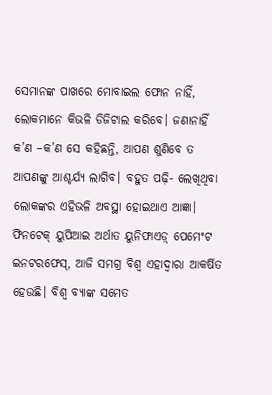ସେମାନଙ୍କ ପାଖରେ ମୋବାଇଲ ଫୋନ ନାହିଁ, ଲୋକମାନେ କିଭଳି ଡିଜିଟାଲ କରିବେ। ଜଣାନାହିଁ କ’ଣ –କ’ଣ ସେ କହିଛନ୍ତି, ଆପଣ ଶୁଣିବେ ତ ଆପଣଙ୍କୁ ଆଶ୍ଚର୍ଯ୍ୟ ଲାଗିବ। ବହୁତ ପଢ଼ି- ଲେଖିଥିବା ଲୋକଙ୍କର ଏହିଭଳି ଅବସ୍ଥା ହୋଇଥାଏ ଆଜ୍ଞା। ଫିନଟେକ୍ ୟୁପିଆଇ ଅର୍ଥାତ ୟୁନିଫାଏଡ଼୍ ପେମେଂଟ ଇନଟରଫେସ୍, ଆଜି ସମଗ୍ର ବିଶ୍ୱ ଏହାଦ୍ୱାରା ଆକର୍ଷିତ ହେଉଛି। ବିଶ୍ୱ ବ୍ୟାଙ୍କ ସମେତ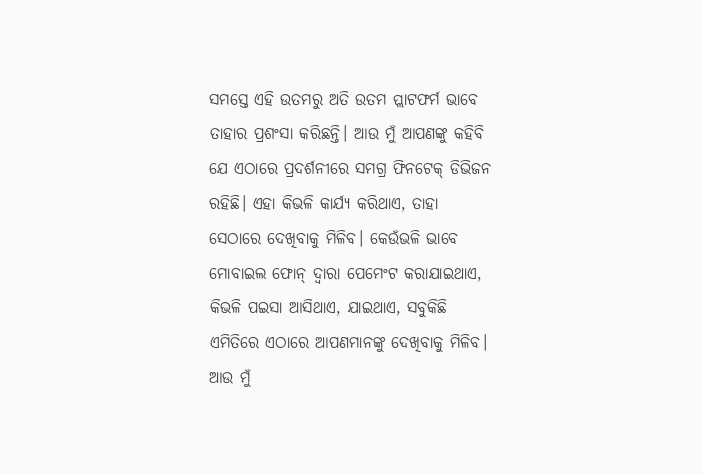ସମସ୍ତେ ଏହି ଉତମରୁ ଅତି ଉତମ ପ୍ଲାଟଫର୍ମ ଭାବେ ତାହାର ପ୍ରଶଂସା କରିଛନ୍ତି। ଆଉ ମୁଁ ଆପଣଙ୍କୁ କହିବି ଯେ ଏଠାରେ ପ୍ରଦର୍ଶନୀରେ ସମଗ୍ର ଫିନଟେକ୍ ଡିଭିଜନ ରହିଛି। ଏହା କିଭଳି କାର୍ଯ୍ୟ କରିଥାଏ, ତାହା ସେଠାରେ ଦେଖିବାକୁ ମିଳିବ। କେଉଁଭଳି ଭାବେ ମୋବାଇଲ ଫୋନ୍ ଦ୍ୱାରା ପେମେଂଟ କରାଯାଇଥାଏ, କିଭଳି ପଇସା ଆସିଥାଏ, ଯାଇଥାଏ, ସବୁକିଛି ଏମିତିରେ ଏଠାରେ ଆପଣମାନଙ୍କୁ ଦେଖିବାକୁ ମିଳିବ। ଆଉ ମୁଁ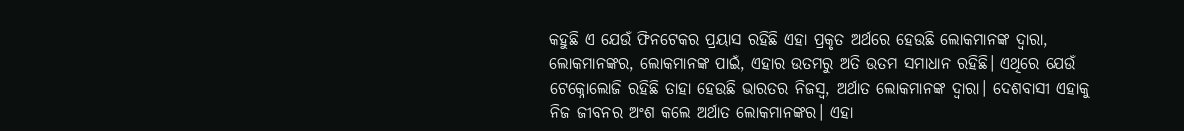କହୁଛି ଏ ଯେଉଁ ଫିନଟେକର ପ୍ରୟାସ ରହିଛି ଏହା ପ୍ରକୃତ ଅର୍ଥରେ ହେଉଛି ଲୋକମାନଙ୍କ ଦ୍ୱାରା, ଲୋକମାନଙ୍କର, ଲୋକମାନଙ୍କ ପାଇଁ, ଏହାର ଉତମରୁ ଅତି ଉତମ ସମାଧାନ ରହିଛି। ଏଥିରେ ଯେଉଁ ଟେକ୍ନୋଲୋଜି ରହିଛି ତାହା ହେଉଛି ଭାରତର ନିଜସ୍ୱ, ଅର୍ଥାତ ଲୋକମାନଙ୍କ ଦ୍ୱାରା। ଦେଶବାସୀ ଏହାକୁ ନିଜ ଜୀବନର ଅଂଶ କଲେ ଅର୍ଥାତ ଲୋକମାନଙ୍କର। ଏହା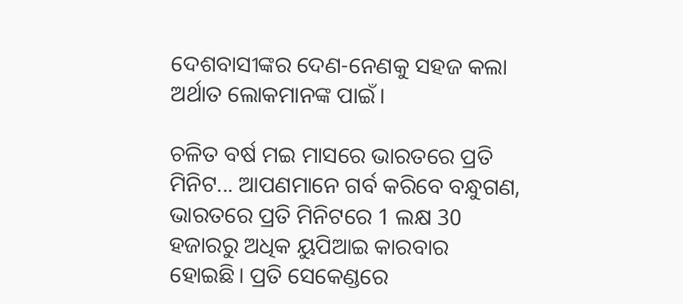ଦେଶବାସୀଙ୍କର ଦେଣ-ନେଣକୁ ସହଜ କଲା ଅର୍ଥାତ ଲୋକମାନଙ୍କ ପାଇଁ।

ଚଳିତ ବର୍ଷ ମଇ ମାସରେ ଭାରତରେ ପ୍ରତି ମିନିଟ... ଆପଣମାନେ ଗର୍ବ କରିବେ ବନ୍ଧୁଗଣ, ଭାରତରେ ପ୍ରତି ମିନିଟରେ 1 ଲକ୍ଷ 30 ହଜାରରୁ ଅଧିକ ୟୁପିଆଇ କାରବାର ହୋଇଛି। ପ୍ରତି ସେକେଣ୍ଡରେ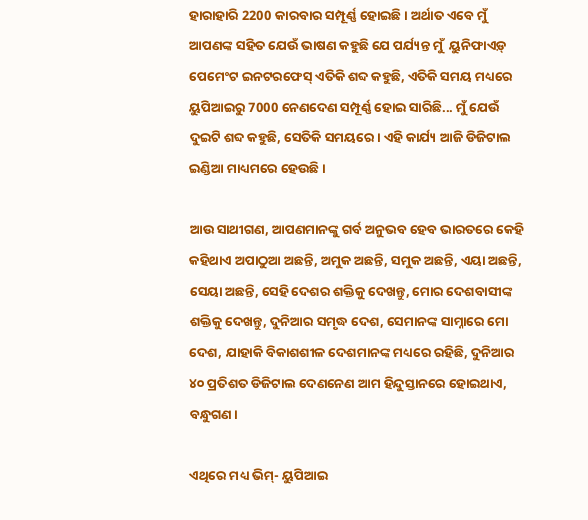ହାରାହାରି 2200 କାରବାର ସମ୍ପୂର୍ଣ୍ଣ ହୋଇଛି। ଅର୍ଥାତ ଏବେ ମୁଁ ଆପଣଙ୍କ ସହିତ ଯେଉଁ ଭାଷଣ କହୁଛି ଯେ ପର୍ଯ୍ୟନ୍ତ ମୁଁ  ୟୁନିଫାଏଡ଼୍ ପେମେଂଟ ଇନଟରଫେସ୍ ଏତିକି ଶବ୍ଦ କହୁଛି, ଏତିକି ସମୟ ମଧ୍ୟରେ ୟୁପିଆଇରୁ 7000 ନେଣଦେଣ ସମ୍ପୂର୍ଣ୍ଣ ହୋଇ ସାରିଛି... ମୁଁ ଯେଉଁ ଦୁଇଟି ଶବ୍ଦ କହୁଛି, ସେତିକି ସମୟରେ। ଏହି କାର୍ଯ୍ୟ ଆଜି ଡିଜିଟାଲ ଇଣ୍ଡିଆ ମାଧ୍ୟମରେ ହେଉଛି।

ଆଉ ସାଥୀଗଣ, ଆପଣମାନଙ୍କୁ ଗର୍ବ ଅନୁଭବ ହେବ ଭାରତରେ କେହି କହିଥାଏ ଅପାଠୁଆ ଅଛନ୍ତି, ଅମୁକ ଅଛନ୍ତି, ସମୁକ ଅଛନ୍ତି, ଏୟା ଅଛନ୍ତି, ସେୟା ଅଛନ୍ତି, ସେହି ଦେଶର ଶକ୍ତିକୁ ଦେଖନ୍ତୁ, ମୋର ଦେଶବାସୀଙ୍କ ଶକ୍ତିକୁ ଦେଖନ୍ତୁ, ଦୁନିଆର ସମୃଦ୍ଧ ଦେଶ, ସେମାନଙ୍କ ସାମ୍ନାରେ ମୋ ଦେଶ, ଯାହାକି ବିକାଶଶୀଳ ଦେଶମାନଙ୍କ ମଧ୍ୟରେ ରହିଛି, ଦୁନିଆର ୪୦ ପ୍ରତିଶତ ଡିଜିଟାଲ ଦେଣନେଣ ଆମ ହିନ୍ଦୁସ୍ତାନରେ ହୋଇଥାଏ, ବନ୍ଧୁଗଣ।

ଏଥିରେ ମଧ୍ୟ ଭିମ୍- ୟୁପିଆଇ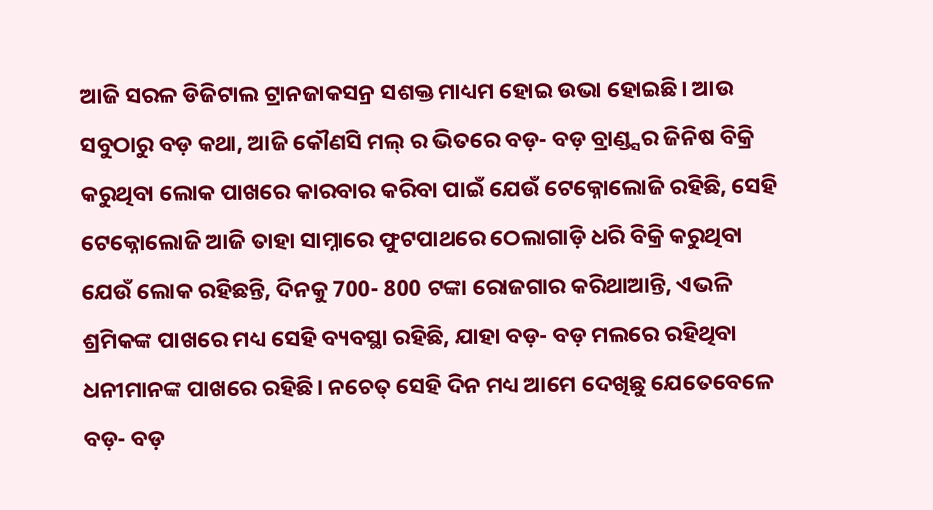ଆଜି ସରଳ ଡିଜିଟାଲ ଟ୍ରାନଜାକସନ୍ର ସଶକ୍ତ ମାଧ୍ୟମ ହୋଇ ଉଭା ହୋଇଛି। ଆଉ ସବୁଠାରୁ ବଡ଼ କଥା, ଆଜି କୌଣସି ମଲ୍ ର ଭିତରେ ବଡ଼- ବଡ଼ ବ୍ରାଣ୍ଡ୍ସର ଜିନିଷ ବିକ୍ରି କରୁଥିବା ଲୋକ ପାଖରେ କାରବାର କରିବା ପାଇଁ ଯେଉଁ ଟେକ୍ନୋଲୋଜି ରହିଛି, ସେହି ଟେକ୍ନୋଲୋଜି ଆଜି ତାହା ସାମ୍ନାରେ ଫୁଟପାଥରେ ଠେଲାଗାଡ଼ି ଧରି ବିକ୍ରି କରୁଥିବା ଯେଉଁ ଲୋକ ରହିଛନ୍ତି, ଦିନକୁ 700- 800 ଟଙ୍କା ରୋଜଗାର କରିଥାଆନ୍ତି, ଏଭଳି ଶ୍ରମିକଙ୍କ ପାଖରେ ମଧ୍ୟ ସେହି ବ୍ୟବସ୍ଥା ରହିଛି, ଯାହା ବଡ଼- ବଡ଼ ମଲରେ ରହିଥିବା ଧନୀମାନଙ୍କ ପାଖରେ ରହିଛି। ନଚେତ୍ ସେହି ଦିନ ମଧ୍ୟ ଆମେ ଦେଖିଛୁ ଯେତେବେଳେ ବଡ଼- ବଡ଼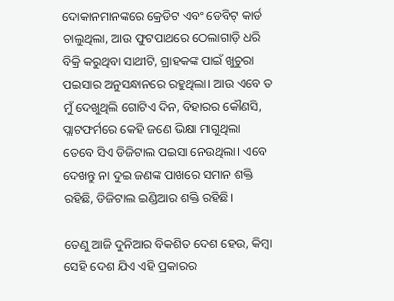ଦୋକାନମାନଙ୍କରେ କ୍ରେଡିଟ ଏବଂ ଡେବିଟ୍ କାର୍ଡ ଚାଲୁଥିଲା, ଆଉ ଫୁଟପାଥରେ ଠେଲାଗାଡ଼ି ଧରି ବିକ୍ରି କରୁଥିବା ସାଥୀଟି, ଗ୍ରାହକଙ୍କ ପାଇଁ ଖୁଚୁରା ପଇସାର ଅନୁସନ୍ଧାନରେ ରହୁଥିଲା। ଆଉ ଏବେ ତ ମୁଁ ଦେଖୁଥିଲି ଗୋଟିଏ ଦିନ, ବିହାରର କୌଣସି, ପ୍ଲାଟଫର୍ମରେ କେହି ଜଣେ ଭିକ୍ଷା ମାଗୁଥିଲା ତେବେ ସିଏ ଡିଜିଟାଲ ପଇସା ନେଉଥିଲା। ଏବେ ଦେଖନ୍ତୁ ନା ଦୁଇ ଜଣଙ୍କ ପାଖରେ ସମାନ ଶକ୍ତି ରହିଛି, ଡିଜିଟାଲ ଇଣ୍ଡିଆର ଶକ୍ତି ରହିଛି।

ତେଣୁ ଆଜି ଦୁନିଆର ବିକଶିତ ଦେଶ ହେଉ, କିମ୍ବା ସେହି ଦେଶ ଯିଏ ଏହି ପ୍ରକାରର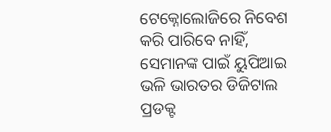ଟେକ୍ନୋଲୋଜିରେ ନିବେଶ କରି ପାରିବେ ନାହିଁ, ସେମାନଙ୍କ ପାଇଁ ୟୁପିଆଇ ଭଳି ଭାରତର ଡିଜିଟାଲ ପ୍ରଡକ୍ଟ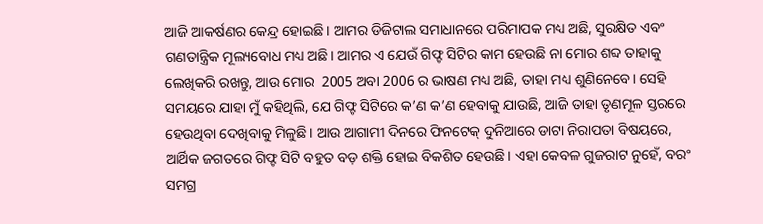ଆଜି ଆକର୍ଷଣର କେନ୍ଦ୍ର ହୋଇଛି। ଆମର ଡିଜିଟାଲ ସମାଧାନରେ ପରିମାପକ ମଧ୍ୟ ଅଛି, ସୁରକ୍ଷିତ ଏବଂ ଗଣତାନ୍ତ୍ରିକ ମୂଲ୍ୟବୋଧ ମଧ୍ୟ ଅଛି। ଆମର ଏ ଯେଉଁ ଗିଫ୍ଟ ସିଟିର କାମ ହେଉଛି ନା ମୋର ଶବ୍ଦ ତାହାକୁ ଲେଖିକରି ରଖନ୍ତୁ, ଆଉ ମୋର  2005 ଅବା 2006 ର ଭାଷଣ ମଧ୍ୟ ଅଛି, ତାହା ମଧ୍ୟ ଶୁଣିନେବେ। ସେହି ସମୟରେ ଯାହା ମୁଁ କହିଥିଲି, ଯେ ଗିଫ୍ଟ ସିଟିରେ କ’ଣ କ’ଣ ହେବାକୁ ଯାଉଛି, ଆଜି ତାହା ତୃଣମୂଳ ସ୍ତରରେ ହେଉଥିବା ଦେଖିବାକୁ ମିଳୁଛି। ଆଉ ଆଗାମୀ ଦିନରେ ଫିନଟେକ୍ ଦୁନିଆରେ ଡାଟା ନିରାପତା ବିଷୟରେ, ଆର୍ଥିକ ଜଗତରେ ଗିଫ୍ଟ ସିଟି ବହୁତ ବଡ଼ ଶକ୍ତି ହୋଇ ବିକଶିତ ହେଉଛି। ଏହା କେବଳ ଗୁଜରାଟ ନୁହେଁ, ବରଂ ସମଗ୍ର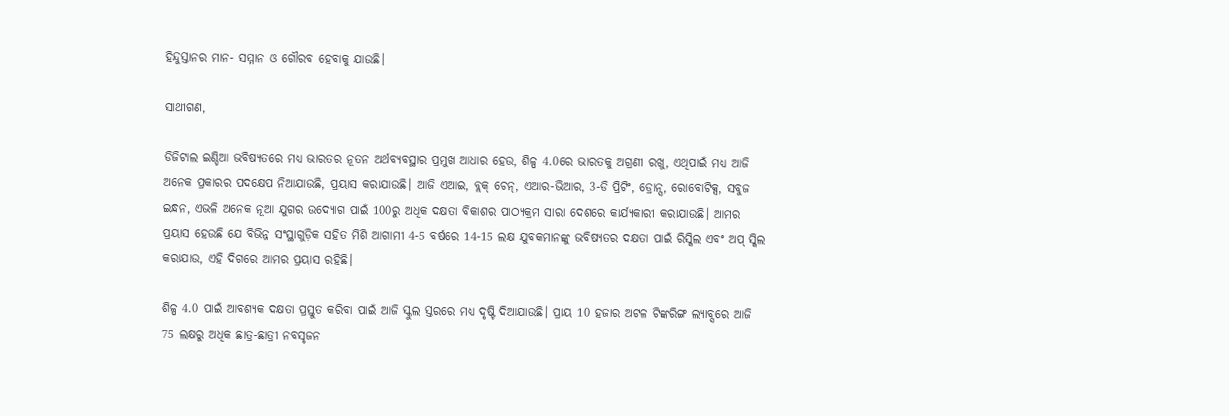ହିନ୍ଦୁସ୍ତାନର ମାନ- ସମ୍ମାନ ଓ ଗୌରବ ହେବାକୁ ଯାଉଛି।

ସାଥୀଗଣ,

ଡିଜିଟାଲ ଇଣ୍ଡିଆ ଭବିଷ୍ୟତରେ ମଧ୍ୟ ଭାରତର ନୂତନ ଅର୍ଥବ୍ୟବସ୍ଥାର ପ୍ରମୁଖ ଆଧାର ହେଉ, ଶିଳ୍ପ 4.0ରେ ଭାରତକୁ ଅଗ୍ରଣୀ ରଖୁ, ଏଥିପାଇଁ ମଧ୍ୟ ଆଜି ଅନେକ ପ୍ରକାରର ପଦକ୍ଷେପ ନିଆଯାଉଛି, ପ୍ରୟାସ କରାଯାଉଛି। ଆଜି ଏଆଇ, ବ୍ଲକ୍ ଚେନ୍, ଏଆର-ଭିଆର, 3-ଡି ପ୍ରିଟିଂ, ଡ୍ରୋନ୍ସ, ରୋବୋଟିକ୍ସ, ସବୁଜ ଇନ୍ଧନ, ଏଭଳି ଅନେକ ନୂଆ ଯୁଗର ଉଦ୍ୟୋଗ ପାଇଁ 100ରୁ ଅଧିକ ଦକ୍ଷତା ବିକାଶର ପାଠ୍ୟକ୍ରମ ସାରା ଦେଶରେ କାର୍ଯ୍ୟକାରୀ କରାଯାଉଛି। ଆମର ପ୍ରୟାସ ହେଉଛି ଯେ ବିଭିନ୍ନ ସଂସ୍ଥାଗୁଡ଼ିକ ସହିତ ମିଶି ଆଗାମୀ 4-5 ବର୍ଷରେ 14-15 ଲକ୍ଷ ଯୁବକମାନଙ୍କୁ ଭବିଷ୍ୟତର ଦକ୍ଷତା ପାଇଁ ରିସ୍କିଲ ଏବଂ ଅପ୍ ସ୍କିଲ କରାଯାଉ, ଏହି ଦିଗରେ ଆମର ପ୍ରୟାସ ରହିଛି।

ଶିଳ୍ପ 4.0 ପାଇଁ ଆବଶ୍ୟକ ଦକ୍ଷତା ପ୍ରସ୍ତୁତ କରିବା ପାଇଁ ଆଜି ସ୍କୁଲ ସ୍ତରରେ ମଧ୍ୟ ଦୃଷ୍ଟି ଦିଆଯାଉଛି। ପ୍ରାୟ 10 ହଜାର ଅଟଳ ଟିଙ୍କରିଙ୍ଗ ଲ୍ୟାବ୍ସରେ ଆଜି 75 ଲକ୍ଷରୁ ଅଧିକ ଛାତ୍ର-ଛାତ୍ରୀ ନବସୃଜନ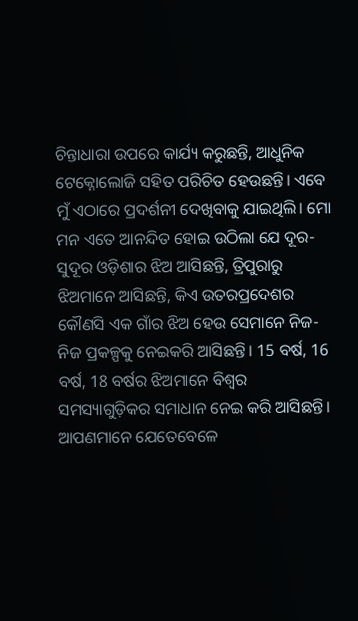ଚିନ୍ତାଧାରା ଉପରେ କାର୍ଯ୍ୟ କରୁଛନ୍ତି, ଆଧୁନିକ ଟେକ୍ନୋଲୋଜି ସହିତ ପରିଚିତ ହେଉଛନ୍ତି। ଏବେ ମୁଁ ଏଠାରେ ପ୍ରଦର୍ଶନୀ ଦେଖିବାକୁ ଯାଇଥିଲି। ମୋ ମନ ଏତେ ଆନନ୍ଦିତ ହୋଇ ଉଠିଲା ଯେ ଦୂର-ସୁଦୂର ଓଡ଼ିଶାର ଝିଅ ଆସିଛନ୍ତି, ତ୍ରିପୁରାରୁ ଝିଅମାନେ ଆସିଛନ୍ତି, କିଏ ଉତରପ୍ରଦେଶର କୌଣସି ଏକ ଗାଁର ଝିଅ ହେଉ ସେମାନେ ନିଜ- ନିଜ ପ୍ରକଳ୍ପକୁ ନେଇକରି ଆସିଛନ୍ତି। 15 ବର୍ଷ, 16 ବର୍ଷ, 18 ବର୍ଷର ଝିଅମାନେ ବିଶ୍ୱର ସମସ୍ୟାଗୁଡ଼ିକର ସମାଧାନ ନେଇ କରି ଆସିଛନ୍ତି। ଆପଣମାନେ ଯେତେବେଳେ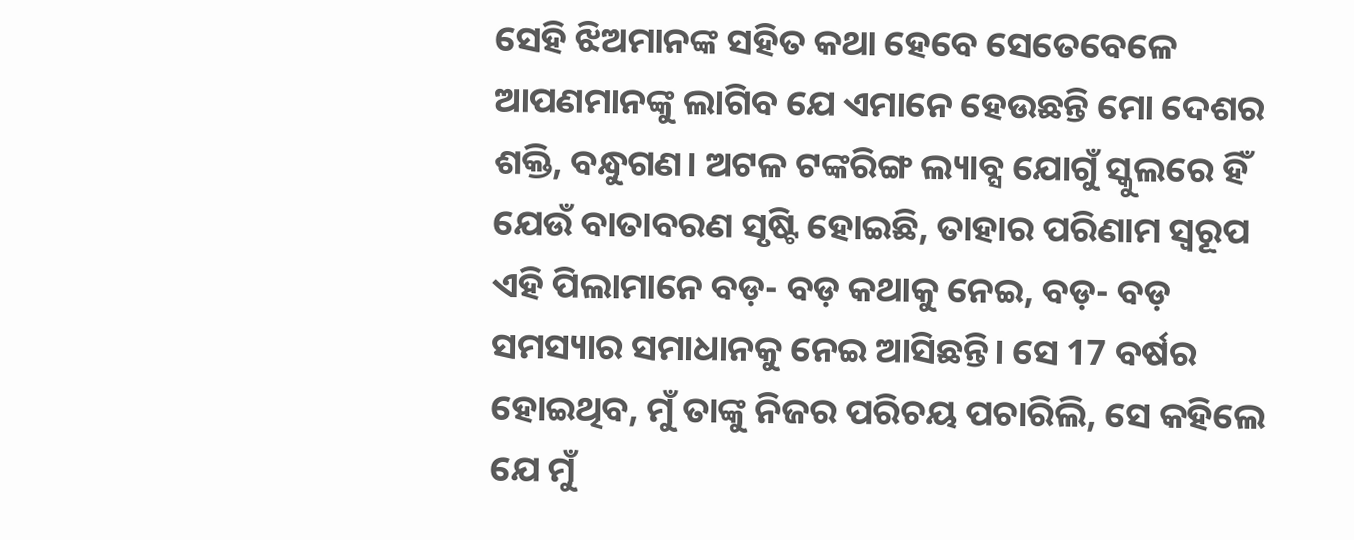ସେହି ଝିଅମାନଙ୍କ ସହିତ କଥା ହେବେ ସେତେବେଳେ ଆପଣମାନଙ୍କୁ ଲାଗିବ ଯେ ଏମାନେ ହେଉଛନ୍ତି ମୋ ଦେଶର ଶକ୍ତି, ବନ୍ଧୁଗଣ। ଅଟଳ ଟଙ୍କରିଙ୍ଗ ଲ୍ୟାବ୍ସ ଯୋଗୁଁ ସ୍କୁଲରେ ହିଁ ଯେଉଁ ବାତାବରଣ ସୃଷ୍ଟି ହୋଇଛି, ତାହାର ପରିଣାମ ସ୍ୱରୂପ ଏହି ପିଲାମାନେ ବଡ଼- ବଡ଼ କଥାକୁ ନେଇ, ବଡ଼- ବଡ଼ ସମସ୍ୟାର ସମାଧାନକୁ ନେଇ ଆସିଛନ୍ତି। ସେ 17 ବର୍ଷର ହୋଇଥିବ, ମୁଁ ତାଙ୍କୁ ନିଜର ପରିଚୟ ପଚାରିଲି, ସେ କହିଲେ ଯେ ମୁଁ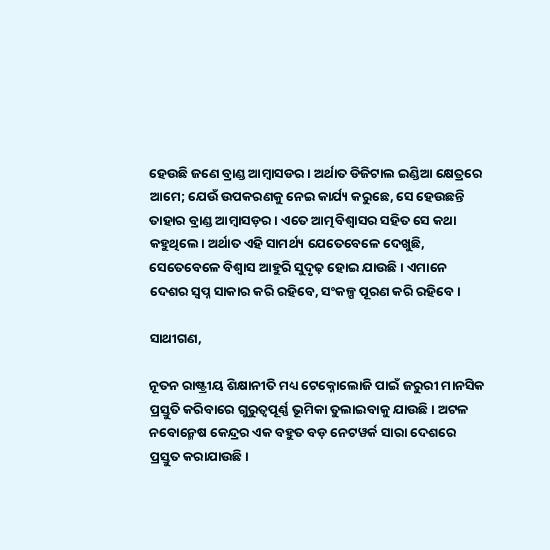ହେଉଛି ଜଣେ ବ୍ରାଣ୍ଡ ଆମ୍ବାସଡର। ଅର୍ଥାତ ଡିଜିଟାଲ ଇଣ୍ଡିଆ କ୍ଷେତ୍ରରେ ଆମେ; ଯେଉଁ ଉପକରଣକୁ ନେଇ କାର୍ଯ୍ୟ କରୁଛେ, ସେ ହେଉଛନ୍ତି ତାହାର ବ୍ରାଣ୍ଡ ଆମ୍ବାସଡ଼ର। ଏତେ ଆତ୍ମବିଶ୍ୱାସର ସହିତ ସେ କଥା କହୁଥିଲେ। ଅର୍ଥାତ ଏହି ସାମର୍ଥ୍ୟ ଯେତେବେଳେ ଦେଖୁଛି, ସେତେବେଳେ ବିଶ୍ୱାସ ଆହୁରି ସୁଦୃଢ଼ ହୋଇ ଯାଉଛି। ଏମାନେ ଦେଶର ସ୍ୱପ୍ନ ସାକାର କରି ରହିବେ, ସଂକଳ୍ପ ପୂରଣ କରି ରହିବେ।

ସାଥୀଗଣ,

ନୂତନ ରାଷ୍ଟ୍ରୀୟ ଶିକ୍ଷାନୀତି ମଧ୍ୟ ଟେକ୍ନୋଲୋଜି ପାଇଁ ଜରୁରୀ ମାନସିକ ପ୍ରସ୍ତୁତି କରିବାରେ ଗୁରୁତ୍ୱପୂର୍ଣ୍ଣ ଭୂମିକା ତୁଲାଇବାକୁ ଯାଉଛି। ଅଟଳ ନବୋନ୍ମେଷ କେନ୍ଦ୍ରର ଏକ ବହୁତ ବଡ଼ ନେଟୱର୍କ ସାରା ଦେଶରେ ପ୍ରସ୍ତୁତ କରାଯାଉଛି।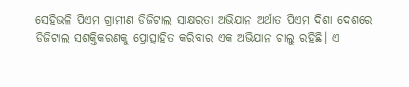ସେହିଭଳି ପିଏମ ଗ୍ରାମୀଣ ଡିଜିଟାଲ ସାକ୍ଷରତା ଅଭିଯାନ ଅର୍ଥାତ ପିଏମ ଦିଶା ଦେଶରେ ଡିଜିଟାଲ ସଶକ୍ତିକରଣକୁ ପ୍ରୋତ୍ସାହିତ କରିବାର ଏକ ଅଭିଯାନ ଚାଲୁ ରହିଛି। ଏ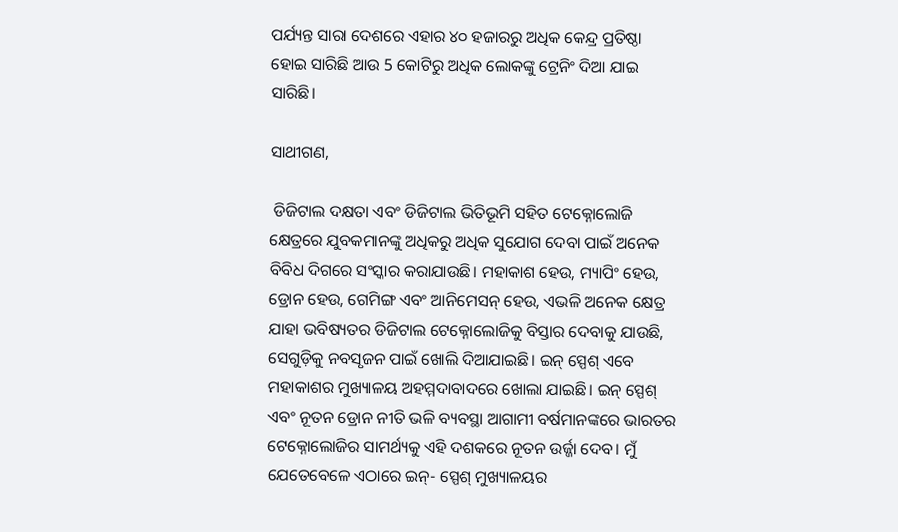ପର୍ଯ୍ୟନ୍ତ ସାରା ଦେଶରେ ଏହାର ୪୦ ହଜାରରୁ ଅଧିକ କେନ୍ଦ୍ର ପ୍ରତିଷ୍ଠା ହୋଇ ସାରିଛି ଆଉ 5 କୋଟିରୁ ଅଧିକ ଲୋକଙ୍କୁ ଟ୍ରେନିଂ ଦିଆ ଯାଇ ସାରିଛି।

ସାଥୀଗଣ,

 ଡିଜିଟାଲ ଦକ୍ଷତା ଏବଂ ଡିଜିଟାଲ ଭିତିଭୂମି ସହିତ ଟେକ୍ନୋଲୋଜି କ୍ଷେତ୍ରରେ ଯୁବକମାନଙ୍କୁ ଅଧିକରୁ ଅଧିକ ସୁଯୋଗ ଦେବା ପାଇଁ ଅନେକ ବିବିଧ ଦିଗରେ ସଂସ୍କାର କରାଯାଉଛି। ମହାକାଶ ହେଉ, ମ୍ୟାପିଂ ହେଉ, ଡ୍ରୋନ ହେଉ, ଗେମିଙ୍ଗ ଏବଂ ଆନିମେସନ୍ ହେଉ, ଏଭଳି ଅନେକ କ୍ଷେତ୍ର ଯାହା ଭବିଷ୍ୟତର ଡିଜିଟାଲ ଟେକ୍ନୋଲୋଜିକୁ ବିସ୍ତାର ଦେବାକୁ ଯାଉଛି, ସେଗୁଡ଼ିକୁ ନବସୃଜନ ପାଇଁ ଖୋଲି ଦିଆଯାଇଛି। ଇନ୍ ସ୍ପେଶ୍ ଏବେ ମହାକାଶର ମୁଖ୍ୟାଳୟ ଅହମ୍ମଦାବାଦରେ ଖୋଲା ଯାଇଛି। ଇନ୍ ସ୍ପେଶ୍ ଏବଂ ନୂତନ ଡ୍ରୋନ ନୀତି ଭଳି ବ୍ୟବସ୍ଥା ଆଗାମୀ ବର୍ଷମାନଙ୍କରେ ଭାରତର ଟେକ୍ନୋଲୋଜିର ସାମର୍ଥ୍ୟକୁ ଏହି ଦଶକରେ ନୂତନ ଉର୍ଜ୍ଜା ଦେବ। ମୁଁ ଯେତେବେଳେ ଏଠାରେ ଇନ୍- ସ୍ପେଶ୍ ମୁଖ୍ୟାଳୟର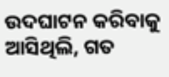ଉଦଘାଟନ କରିବାକୁ ଆସିଥିଲି, ଗତ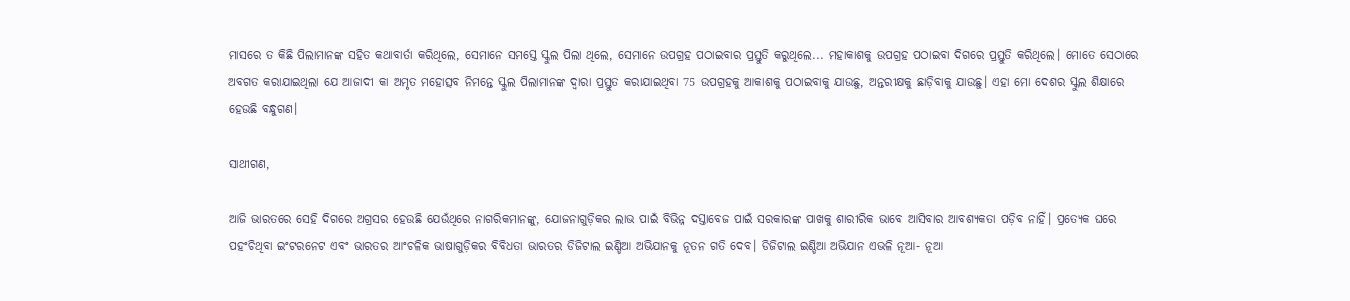ମାସରେ ତ କିଛି ପିଲାମାନଙ୍କ ସହିତ କଥାବାର୍ତା କରିଥିଲେ, ସେମାନେ ସମସ୍ତେ ସ୍କୁଲ ପିଲା ଥିଲେ, ସେମାନେ ଉପଗ୍ରହ ପଠାଇବାର ପ୍ରସ୍ତୁତି କରୁଥିଲେ... ମହାକାଶକୁ ଉପଗ୍ରହ ପଠାଇବା ଦିଗରେ ପ୍ରସ୍ତୁତି କରିଥିଲେ। ମୋତେ ସେଠାରେ ଅବଗତ କରାଯାଇଥିଲା ଯେ ଆଜାଦୀ କା ଅମୃତ ମହୋତ୍ସବ ନିମନ୍ତେ ସ୍କୁଲ ପିଲାମାନଙ୍କ ଦ୍ୱାରା ପ୍ରସ୍ତୁତ କରାଯାଇଥିବା 75 ଉପଗ୍ରହକୁ ଆକାଶକୁ ପଠାଇବାକୁ ଯାଉଛୁ, ଅନ୍ତରୀକ୍ଷକୁ ଛାଡ଼ିବାକୁ ଯାଉଛୁ। ଏହା ମୋ ଦେଶର ସ୍କୁଲ ଶିକ୍ଷାରେ ହେଉଛି ବନ୍ଧୁଗଣ।

ସାଥୀଗଣ,

ଆଜି ଭାରତରେ ସେହି ଦିଗରେ ଅଗ୍ରସର ହେଉଛି ଯେଉଁଥିରେ ନାଗରିକମାନଙ୍କୁ, ଯୋଜନାଗୁଡ଼ିକର ଲାଭ ପାଇଁ ବିଭିନ୍ନ ଦସ୍ତାବେଜ ପାଇଁ ସରକାରଙ୍କ ପାଖକୁ ଶାରୀରିକ ଭାବେ ଆସିବାର ଆବଶ୍ୟକତା ପଡ଼ିବ ନାହିଁ। ପ୍ରତ୍ୟେକ ଘରେ ପହଂଚିଥିବା ଇଂଟରନେଟ ଏବଂ ଭାରତର ଆଂଚଳିକ ଭାଷାଗୁଡ଼ିକର ବିବିଧତା ଭାରତର ଡିଜିଟାଲ ଇଣ୍ଡିଆ ଅଭିଯାନକୁ ନୂତନ ଗତି ଦେବ। ଡିଜିଟାଲ ଇଣ୍ଡିଆ ଅଭିଯାନ ଏଭଳି ନୂଆ- ନୂଆ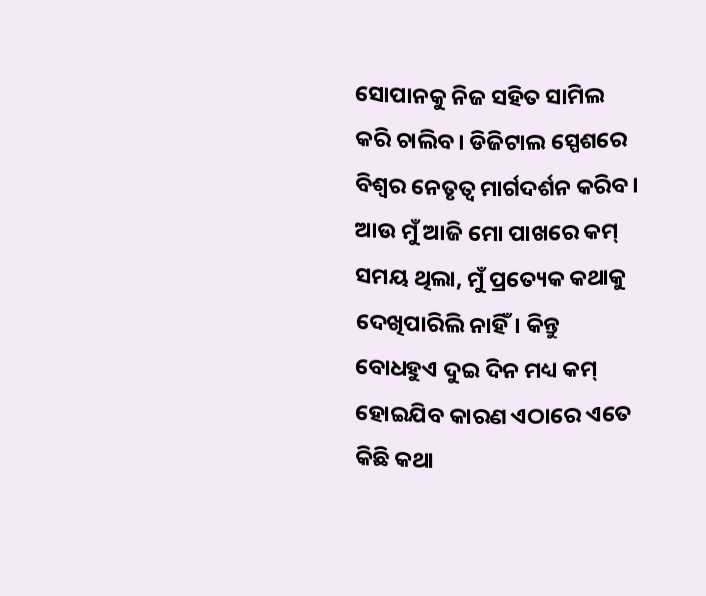ସୋପାନକୁ ନିଜ ସହିତ ସାମିଲ କରି ଚାଲିବ। ଡିଜିଟାଲ ସ୍ପେଶରେ ବିଶ୍ୱର ନେତୃତ୍ୱ ମାର୍ଗଦର୍ଶନ କରିବ। ଆଉ ମୁଁ ଆଜି ମୋ ପାଖରେ କମ୍ ସମୟ ଥିଲା, ମୁଁ ପ୍ରତ୍ୟେକ କଥାକୁ ଦେଖିପାରିଲି ନାହିଁ। କିନ୍ତୁ ବୋଧହୁଏ ଦୁଇ ଦିନ ମଧ୍ୟ କମ୍ ହୋଇଯିବ କାରଣ ଏଠାରେ ଏତେ କିଛି କଥା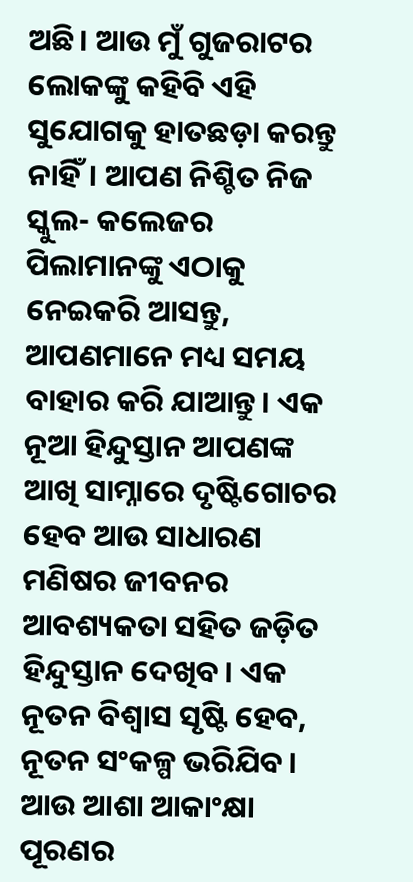ଅଛି। ଆଉ ମୁଁ ଗୁଜରାଟର ଲୋକଙ୍କୁ କହିବି ଏହି ସୁଯୋଗକୁ ହାତଛଡ଼ା କରନ୍ତୁ ନାହିଁ। ଆପଣ ନିଶ୍ଚିତ ନିଜ ସ୍କୁଲ- କଲେଜର ପିଲାମାନଙ୍କୁ ଏଠାକୁ ନେଇକରି ଆସନ୍ତୁ, ଆପଣମାନେ ମଧ୍ୟ ସମୟ ବାହାର କରି ଯାଆନ୍ତୁ। ଏକ ନୂଆ ହିନ୍ଦୁସ୍ତାନ ଆପଣଙ୍କ ଆଖି ସାମ୍ନାରେ ଦୃଷ୍ଟିଗୋଚର ହେବ ଆଉ ସାଧାରଣ ମଣିଷର ଜୀବନର ଆବଶ୍ୟକତା ସହିତ ଜଡ଼ିତ ହିନ୍ଦୁସ୍ତାନ ଦେଖିବ। ଏକ ନୂତନ ବିଶ୍ୱାସ ସୃଷ୍ଟି ହେବ, ନୂତନ ସଂକଳ୍ପ ଭରିଯିବ। ଆଉ ଆଶା ଆକାଂକ୍ଷା ପୂରଣର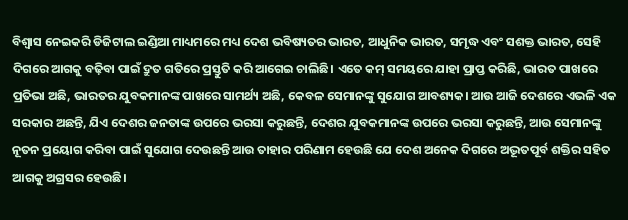ବିଶ୍ୱାସ ନେଇକରି ଡିଜିଟାଲ ଇଣ୍ଡିଆ ମାଧ୍ୟମରେ ମଧ୍ୟ ଦେଶ ଭବିଷ୍ୟତର ଭାରତ, ଆଧୁନିକ ଭାରତ, ସମୃଦ୍ଧ ଏବଂ ସଶକ୍ତ ଭାରତ, ସେହି ଦିଗରେ ଆଗକୁ ବଢ଼ିବା ପାଇଁ ଦ୍ରୁତ ଗତିରେ ପ୍ରସ୍ତୁତି କରି ଆଗେଇ ଚାଲିଛି। ଏତେ କମ୍ ସମୟରେ ଯାହା ପ୍ରାପ୍ତ କରିଛି, ଭାରତ ପାଖରେ ପ୍ରତିଭା ଅଛି, ଭାରତର ଯୁବକମାନଙ୍କ ପାଖରେ ସାମର୍ଥ୍ୟ ଅଛି, କେବଳ ସେମାନଙ୍କୁ ସୁଯୋଗ ଆବଶ୍ୟକ। ଆଉ ଆଜି ଦେଶରେ ଏଭଳି ଏକ ସରକାର ଅଛନ୍ତି, ଯିଏ ଦେଶର ଜନତାଙ୍କ ଉପରେ ଭରସା କରୁଛନ୍ତି, ଦେଶର ଯୁବକମାନଙ୍କ ଉପରେ ଭରସା କରୁଛନ୍ତି, ଆଉ ସେମାନଙ୍କୁ ନୂତନ ପ୍ରୟୋଗ କରିବା ପାଇଁ ସୁଯୋଗ ଦେଉଛନ୍ତି ଆଉ ତାହାର ପରିଣାମ ହେଉଛି ଯେ ଦେଶ ଅନେକ ଦିଗରେ ଅଦ୍ଭୂତପୂର୍ବ ଶକ୍ତିର ସହିତ ଆଗକୁ ଅଗ୍ରସର ହେଉଛି।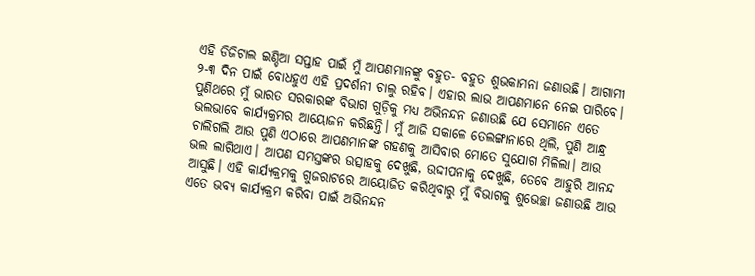ଏହି ଡିଜିଟାଲ ଇଣ୍ଡିଆ ସପ୍ତାହ ପାଇଁ ମୁଁ ଆପଣମାନଙ୍କୁ ବହୁତ- ବହୁତ ଶୁଭକାମନା ଜଣାଉଛି। ଆଗାମୀ ୨-୩ ଦିନ ପାଇଁ ବୋଧହୁଏ ଏହି ପ୍ରଦର୍ଶନୀ ଚାଲୁ ରହିବ। ଏହାର ଲାଭ ଆପଣମାନେ ନେଇ ପାରିବେ। ପୁଣିଥରେ ମୁଁ ଭାରତ ସରକାରଙ୍କ ବିଭାଗ ଗୁଡ଼ିକୁ ମଧ୍ୟ ଅଭିନନ୍ଦନ ଜଣାଉଛି ଯେ ସେମାନେ ଏତେ ଭଲଭାବେ କାର୍ଯ୍ୟକ୍ରମର ଆୟୋଜନ କରିଛନ୍ତି। ମୁଁ ଆଜି ସକାଳେ ତେଲଙ୍ଗାନାରେ ଥିଲି, ପୁଣି ଆନ୍ଧ୍ର ଚାଲିଗଲି ଆଉ ପୁଣି ଏଠାରେ ଆପଣମାନଙ୍କ ଗହଣକୁ ଆସିବାର ମୋତେ ସୁଯୋଗ ମିଳିଲା। ଆଉ ଭଲ ଲାଗିଥାଏ। ଆପଣ ସମସ୍ତଙ୍କର ଉତ୍ସାହକୁ ଦେଖୁଛି, ଉଦ୍ଦୀପନାକୁ ଦେଖୁଛି, ତେବେ ଆହୁରି ଆନନ୍ଦ ଆସୁଛି। ଏହି କାର୍ଯ୍ୟକ୍ରମକୁ ଗୁଜରାଟରେ ଆୟୋଜିତ କରିଥିବାରୁ ମୁଁ ବିଭାଗକୁ ଶୁଭେଚ୍ଛା ଜଣାଉଛି ଆଉ ଏତେ ଭବ୍ୟ କାର୍ଯ୍ୟକ୍ରମ କରିବା ପାଇଁ ଅଭିନନ୍ଦନ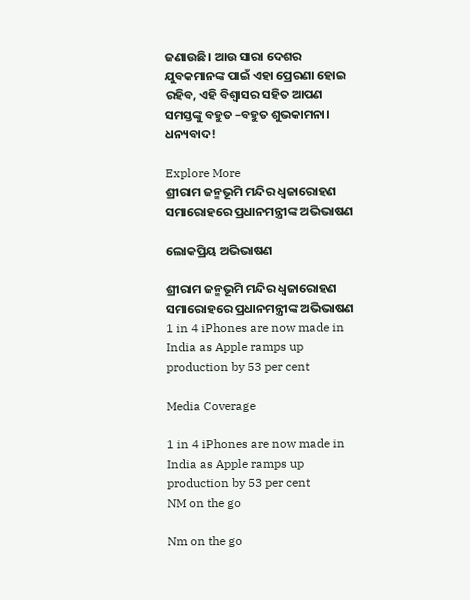ଜଣାଉଛି। ଆଉ ସାରା ଦେଶର ଯୁବକମାନଙ୍କ ପାଇଁ ଏହା ପ୍ରେରଣା ହୋଇ ରହିବ, ଏହି ବିଶ୍ୱାସର ସହିତ ଆପଣ ସମସ୍ତଙ୍କୁ ବହୁତ –ବହୁତ ଶୁଭକାମନା। ଧନ୍ୟବାଦ!

Explore More
ଶ୍ରୀରାମ ଜନ୍ମଭୂମି ମନ୍ଦିର ଧ୍ଵଜାରୋହଣ ସମାରୋହରେ ପ୍ରଧାନମନ୍ତ୍ରୀଙ୍କ ଅଭିଭାଷଣ

ଲୋକପ୍ରିୟ ଅଭିଭାଷଣ

ଶ୍ରୀରାମ ଜନ୍ମଭୂମି ମନ୍ଦିର ଧ୍ଵଜାରୋହଣ ସମାରୋହରେ ପ୍ରଧାନମନ୍ତ୍ରୀଙ୍କ ଅଭିଭାଷଣ
1 in 4 iPhones are now made in India as Apple ramps up production by 53 per cent

Media Coverage

1 in 4 iPhones are now made in India as Apple ramps up production by 53 per cent
NM on the go

Nm on the go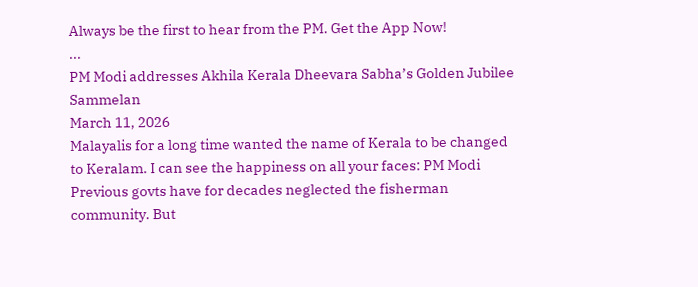Always be the first to hear from the PM. Get the App Now!
...
PM Modi addresses Akhila Kerala Dheevara Sabha’s Golden Jubilee Sammelan
March 11, 2026
Malayalis for a long time wanted the name of Kerala to be changed to Keralam. I can see the happiness on all your faces: PM Modi
Previous govts have for decades neglected the fisherman community. But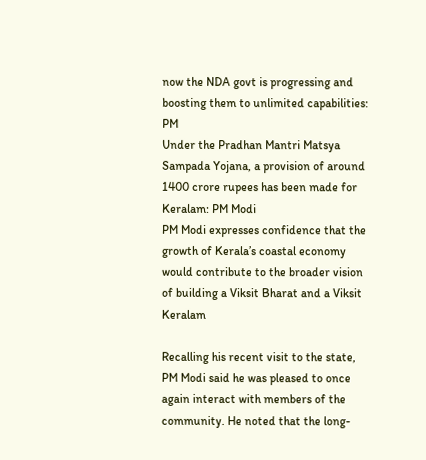now the NDA govt is progressing and boosting them to unlimited capabilities: PM
Under the Pradhan Mantri Matsya Sampada Yojana, a provision of around 1400 crore rupees has been made for Keralam: PM Modi
PM Modi expresses confidence that the growth of Kerala’s coastal economy would contribute to the broader vision of building a Viksit Bharat and a Viksit Keralam

Recalling his recent visit to the state, PM Modi said he was pleased to once again interact with members of the community. He noted that the long-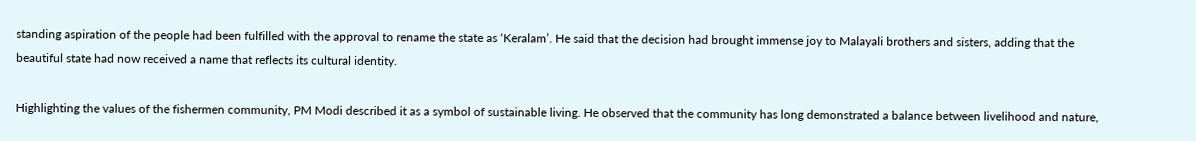standing aspiration of the people had been fulfilled with the approval to rename the state as ‘Keralam’. He said that the decision had brought immense joy to Malayali brothers and sisters, adding that the beautiful state had now received a name that reflects its cultural identity.

Highlighting the values of the fishermen community, PM Modi described it as a symbol of sustainable living. He observed that the community has long demonstrated a balance between livelihood and nature,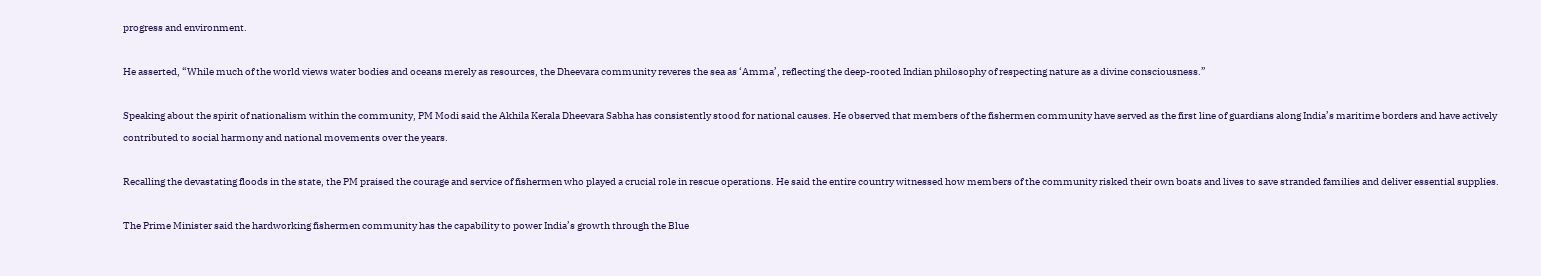progress and environment.

He asserted, “While much of the world views water bodies and oceans merely as resources, the Dheevara community reveres the sea as ‘Amma’, reflecting the deep-rooted Indian philosophy of respecting nature as a divine consciousness.”

Speaking about the spirit of nationalism within the community, PM Modi said the Akhila Kerala Dheevara Sabha has consistently stood for national causes. He observed that members of the fishermen community have served as the first line of guardians along India’s maritime borders and have actively contributed to social harmony and national movements over the years.

Recalling the devastating floods in the state, the PM praised the courage and service of fishermen who played a crucial role in rescue operations. He said the entire country witnessed how members of the community risked their own boats and lives to save stranded families and deliver essential supplies.

The Prime Minister said the hardworking fishermen community has the capability to power India’s growth through the Blue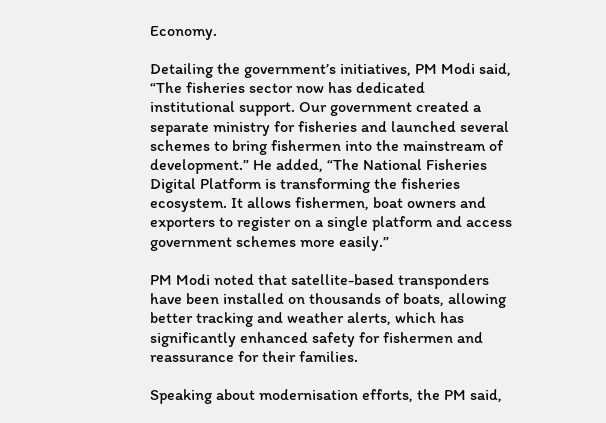Economy.

Detailing the government’s initiatives, PM Modi said, “The fisheries sector now has dedicated institutional support. Our government created a separate ministry for fisheries and launched several schemes to bring fishermen into the mainstream of development.” He added, “The National Fisheries Digital Platform is transforming the fisheries ecosystem. It allows fishermen, boat owners and exporters to register on a single platform and access government schemes more easily.”

PM Modi noted that satellite-based transponders have been installed on thousands of boats, allowing better tracking and weather alerts, which has significantly enhanced safety for fishermen and reassurance for their families.

Speaking about modernisation efforts, the PM said,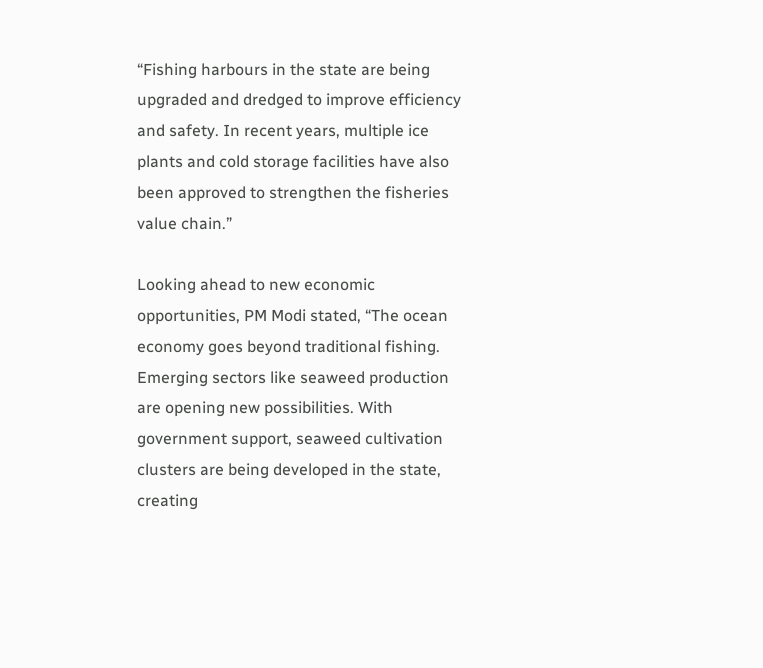“Fishing harbours in the state are being upgraded and dredged to improve efficiency and safety. In recent years, multiple ice plants and cold storage facilities have also been approved to strengthen the fisheries value chain.”

Looking ahead to new economic opportunities, PM Modi stated, “The ocean economy goes beyond traditional fishing. Emerging sectors like seaweed production are opening new possibilities. With government support, seaweed cultivation clusters are being developed in the state, creating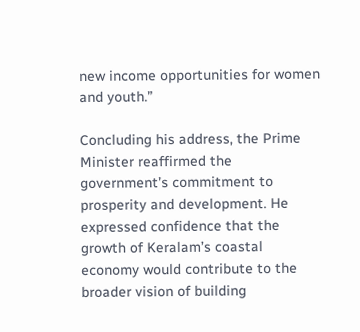new income opportunities for women and youth.”

Concluding his address, the Prime Minister reaffirmed the government’s commitment to prosperity and development. He expressed confidence that the growth of Keralam’s coastal economy would contribute to the broader vision of building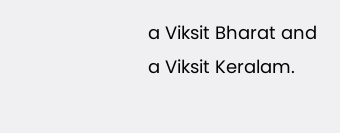a Viksit Bharat and a Viksit Keralam.